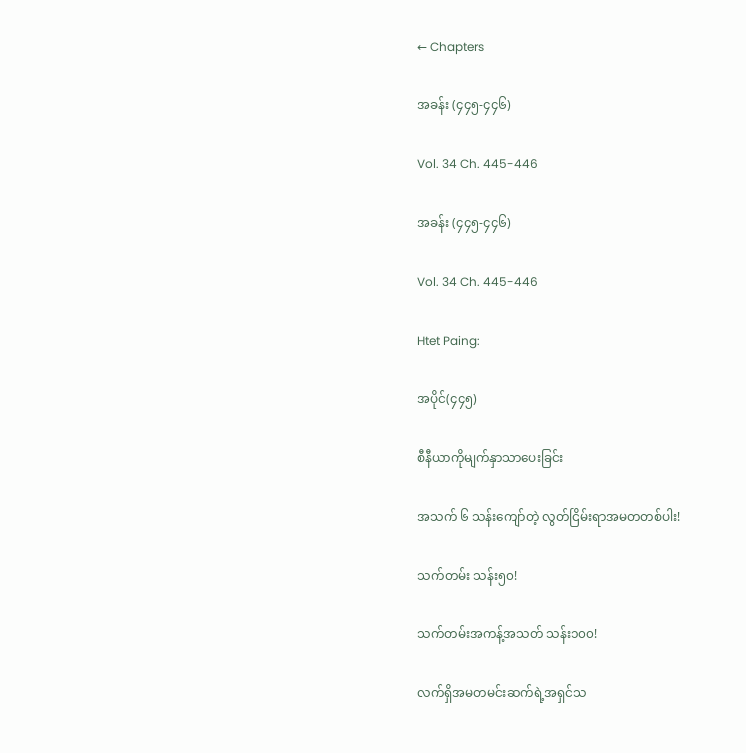← Chapters

အခန်း (၄၄၅-၄၄၆)

Vol. 34 Ch. 445-446

အခန်း (၄၄၅-၄၄၆)

Vol. 34 Ch. 445-446

Htet Paing:

အပိုင်(၄၄၅)

စီနီယာကိုမျက်နှာသာပေးခြင်း

အသက် ၆ သန်းကျော်တဲ့ လွတ်ငြိမ်းရာအမတတစ်ပါး!

သက်တမ်း သန်း၅၀!

သက်တမ်းအကန့်အသတ် သန်း၁၀၀!

လက်ရှိအမတမင်းဆက်ရဲ့အရှင်သ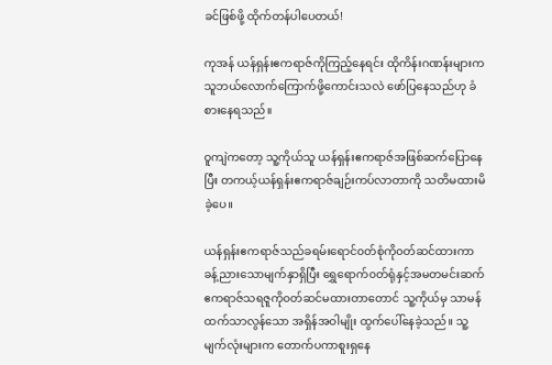ခင်ဖြစ်ဖို့ ထိုက်တန်ပါပေတယ်!

ကုအန် ယန်ရှန်းဧကရာဇ်ကိုကြည့်နေရင်း ထိုကိန်းဂဏန်းများက သူဘယ်လောက်ကြောက်ဖို့ကောင်းသလဲ ဖော်ပြနေသည်ဟု ခံစားနေရသည်။

ဝူကျဲကတော့ သူ့ကိုယ်သူ ယန်ရှန်းဧကရာဇ်အဖြစ်ဆက်ပြောနေပြီး တကယ့်ယန်ရှန်းဧကရာဇ်ချဉ်းကပ်လာတာကို သတိမထားမိခဲ့ပေ။

ယန်ရှန်းဧကရာဇ်သည်ခရမ်းရောင်၀တ်စုံကို၀တ်ဆင်ထားကာ ခန့်ညားသောမျက်နှာရှိပြီး ရွှေရောက်၀တ်ရုံနှင့်အမတမင်းဆက်ဧကရာဇ်သရဇူကို၀တ်ဆင်မထားတာတောင် သူ့ကိုယ်မှ သာမန်ထက်သာလွန်သော အရှိန်အဝါမျိုး ထွက်ပေါ်နေခဲ့သည်။ သူ့မျက်လုံးများက တောက်ပကာစူးရှနေ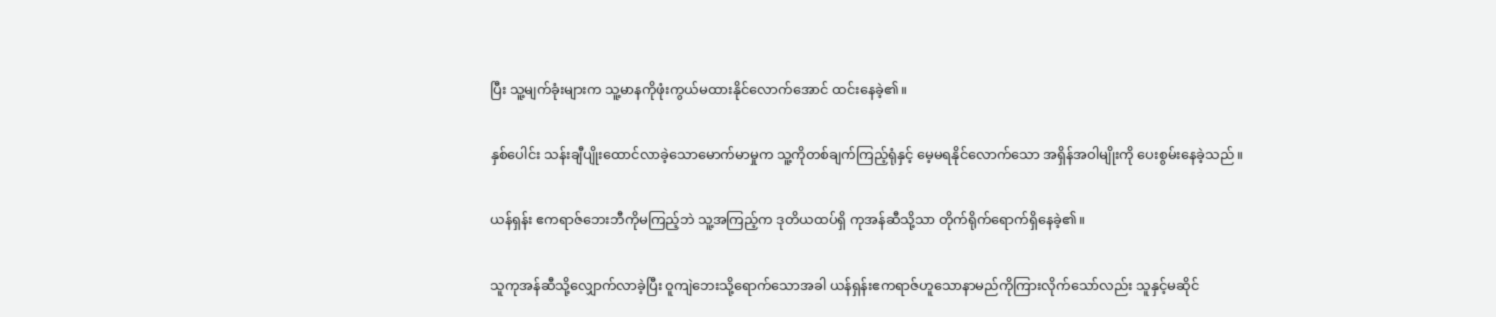ပြီး သူ့မျက်ခုံးများက သူ့မာနကိုဖုံးကွယ်မထားနိုင်လောက်အောင် ထင်းနေခဲ့၏။

နှစ်ပေါင်း သန်းချီပျိုးထောင်လာခဲ့သောမောက်မာမှုက သူ့ကိုတစ်ချက်ကြည့်ရုံနှင့် မေ့မရနိုင်လောက်သော အရှိန်အဝါမျိုးကို ပေးစွမ်းနေခဲ့သည်။

ယန်ရှန်း ဧကရာဇ်ဘေးဘီကိုမကြည့်ဘဲ သူ့အကြည့်က ဒုတိယထပ်ရှိ ကုအန်ဆီသို့သာ တိုက်ရိုက်ရောက်ရှိနေခဲ့၏။

သူကုအန်ဆီသို့လျှောက်လာခဲ့ပြီး ဝူကျဲဘေးသို့ရောက်သောအခါ ယန်ရှန်းဧကရာဇ်ဟူသောနာမည်ကိုကြားလိုက်သော်လည်း သူနှင့်မဆိုင်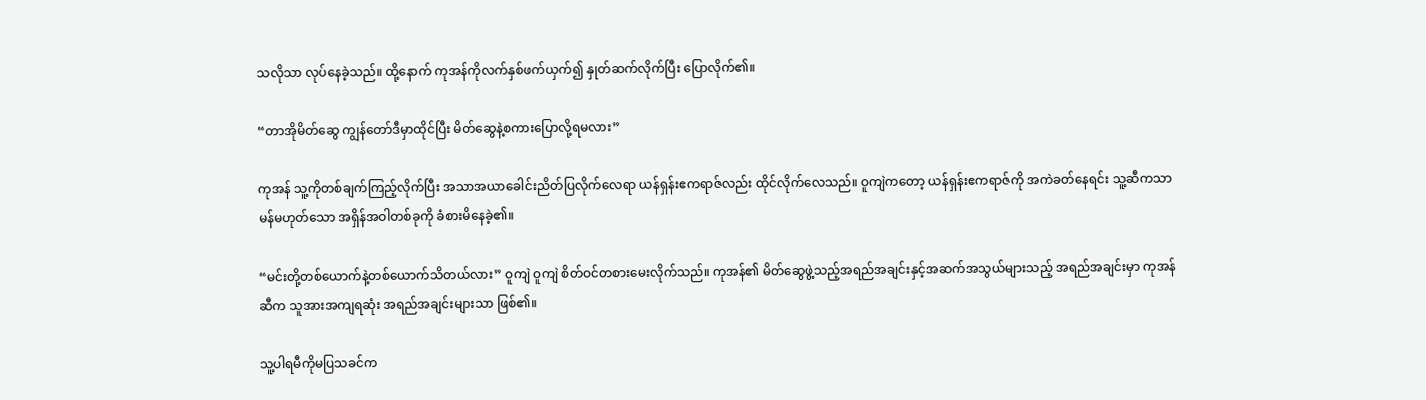သလိုသာ လုပ်နေခဲ့သည်။ ထို့နောက် ကုအန်ကိုလက်နှစ်ဖက်ယှက်၍ နှုတ်ဆက်လိုက်ပြီး ပြောလိုက်၏။

“တာအိုမိတ်ဆွေ ကျွန်တော်ဒီမှာထိုင်ပြီး မိတ်ဆွေနဲ့စကားပြောလို့ရမလား”

ကုအန် သူ့ကိုတစ်ချက်ကြည့်လိုက်ပြီး အသာအယာခေါင်းညိတ်ပြလိုက်လေရာ ယန်ရှန်းဧကရာဇ်လည်း ထိုင်လိုက်လေသည်။ ဝူကျဲကတော့ ယန်ရှန်းဧကရာဇ်ကို အကဲခတ်နေရင်း သူ့ဆီကသာမန်မဟုတ်သော အရှိန်အဝါတစ်ခုကို ခံစားမိနေခဲ့၏။

“မင်းတို့တစ်ယောက်နဲ့တစ်ယောက်သိတယ်လား” ဝူကျဲ ဝူကျဲ စိတ်ဝင်တစားမေးလိုက်သည်။ ကုအန်၏ မိတ်ဆွေဖွဲ့သည့်အရည်အချင်းနှင့်အဆက်အသွယ်များသည့် အရည်အချင်းမှာ ကုအန်ဆီက သူအားအကျရဆုံး အရည်အချင်းများသာ ဖြစ်၏။

သူ့ပါရမီကိုမပြသခင်က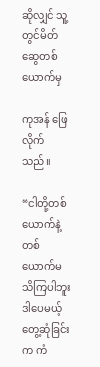ဆိုလျှင် သူ့တွင်မိတ်ဆွေတစ်ယောက်မှ

ကုအန် ဖြေလိုက်သည်။

“ငါတို့တစ်ယောက်နဲ့တစ်ယောက်မသိကြပါဘူး ဒါပေမယ့် တွေ့ဆုံခြင်းက ကံ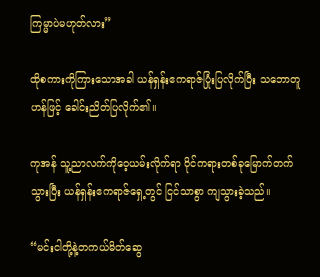ကြမ္မာပဲမဟုတ်လား”

ထိုစကားကိုကြားသောအခါ ယန်ရှန်းဧကရာဇ်ပြုံးပြလိုက်ပြီး သဘောတူဟန်ဖြင့် ခေါင်းညိတ်ပြလိုက်၏။

ကုအန် သူ့ညာလက်ကိုဝေ့ယမ်းလိုက်ရာ ဝိုင်ကရားတစ်ခုမြောက်တက်သွားပြီး ယန်ရှန်းဧကရာဇ်ရှေ့တွင် ငြင်သာစွာ ကျသွားခဲ့သည်။

“မင်းငါတို့နဲ့တကယ်မိတ်ဆွေ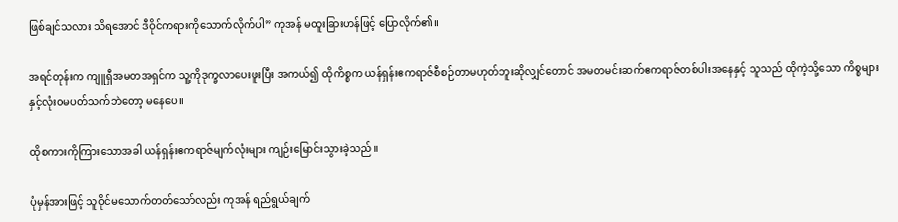ဖြစ်ချင်သလား သိရအောင် ဒီဝိုင်ကရားကိုသောက်လိုက်ပါ” ကုအန် မထူးခြားဟန်ဖြင့် ပြောလိုက်၏။

အရင်တုန်းက ကျူရှီအမတအရှင်က သူ့ကိုဒုက္ခလာပေးဖူးပြီး အကယ်၍ ထိုကိစ္စက ယန်ရှန်းဧကရာဇ်စီစဉ်တာမဟုတ်ဘူးဆိုလျှင်တောင် အမတမင်းဆက်ဧကရာဇ်တစ်ပါးအနေနှင့် သူသည် ထိုကဲ့သို့သော ကိစ္စများနှင့်လုံး၀မပတ်သက်ဘဲတော့ မနေပေ။

ထိုစကားကိုကြားသောအခါ ယန်ရှန်းဧကရာဇ်မျက်လုံးများ ကျဉ်းမြောင်းသွားခဲ့သည်။

ပုံမှန်အားဖြင့် သူဝိုင်မသောက်တတ်သော်လည်း ကုအန် ရည်ရွယ်ချက်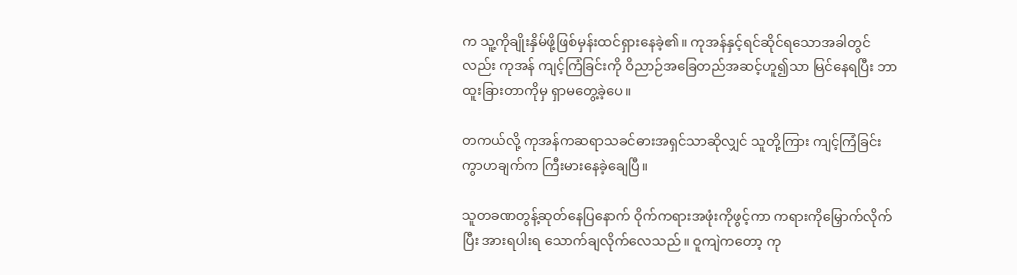က သူ့ကိုချိုးနှိမ်ဖို့ဖြစ်မှန်းထင်ရှားနေခဲ့၏။ ကုအန်နှင့်ရင်ဆိုင်ရသောအခါတွင်လည်း ကုအန် ကျင့်ကြံခြင်းကို ဝိညာဉ်အခြေတည်အဆင့်ဟူ၍သာ မြင်နေရပြီး ဘာထူးခြားတာကိုမှ ရှာမ‌တွေ့ခဲ့ပေ။

တကယ်လို့ ကုအန်ကဆရာသခင်ဓားအရှင်သာဆိုလျှင် သူတို့ကြား ကျင့်ကြံခြင်းကွာဟချက်က ကြီးမားနေခဲ့ချေပြီ။

သူတခဏတွန့်ဆုတ်နေပြနောက် ဝိုက်ကရားအဖုံးကိုဖွင့်ကာ ကရားကိုမြှောက်လိုက်ပြီး အားရပါးရ သောက်ချလိုက်လေသည်။ ဝူကျဲကတော့ ကု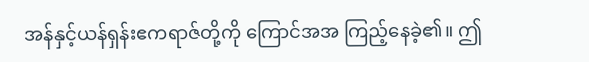အန်နှင့်ယန်ရှန်းဧကရာဇ်တို့ကို ကြောင်အအ ကြည့်နေခဲ့၏။ ဤ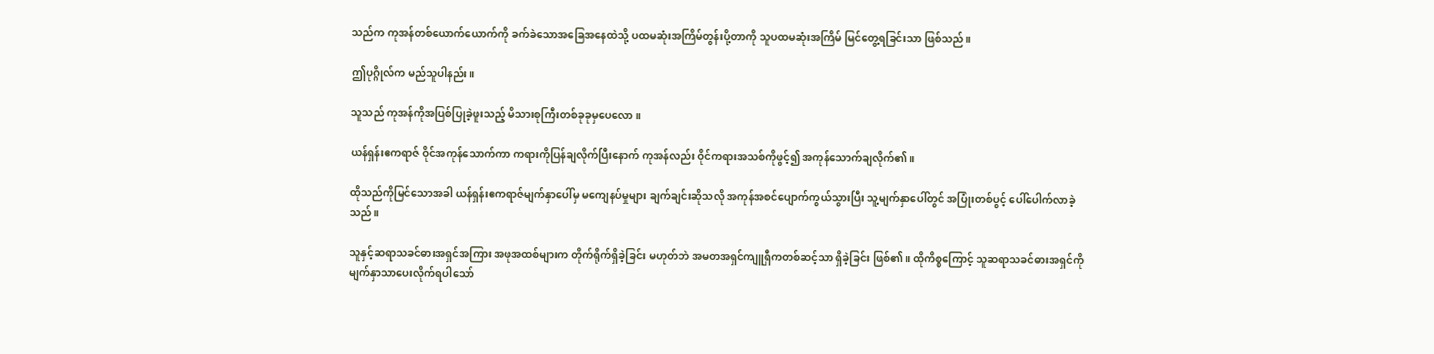သည်က ကုအန်တစ်ယောက်ယောက်ကို ခက်ခဲသောအခြေအနေထဲသို့ ပထမဆုံးအကြိမ်တွန်းပို့တာကို သူပထမဆုံးအကြိမ် မြင်တွေ့ရခြင်းသာ ဖြစ်သည်။

ဤပုဂ္ဂိုလ်က မည်သူပါနည်း။

သူသည် ကုအန်ကိုအပြစ်ပြုခဲ့ဖူးသည့် မိသားစုကြီးတစ်ခုခုမှပေလော။

ယန်ရှန်းဧကရာဇ် ဝိုင်အကုန်သောက်ကာ ကရားကိုပြန်ချလိုက်ပြီးနောက် ကုအန်လည်း ဝိုင်ကရားအသစ်ကိုဖွင့်၍ အကုန်သောက်ချလိုက်၏။

ထိုသည်ကိုမြင်သောအခါ ယန်ရှန်းဧကရာဇ်မျက်နှာပေါ်မှ မကျေနပ်မှုများ ချက်ချင်းဆိုသလို အကုန်အစင်ပျောက်ကွယ်သွားပြီး သူ့မျက်နှာပေါ်တွင် အပြုံးတစ်ပွင့် ပေါ်ပေါက်လာခဲ့သည်။

သူနှင့်ဆရာသခင်ဓားအရှင်အကြား အဖုအထစ်များက တိုက်ရိုက်ရှိခဲ့ခြင်း မဟုတ်ဘဲ အမတအရှင်ကျူရှီကတစ်ဆင့်သာ ရှိခဲ့ခြင်း ဖြစ်၏။ ထိုကိစ္စကြောင့် သူဆရာသခင်ဓားအရှင်ကိုမျက်နှာသာပေးလိုက်ရပါသော်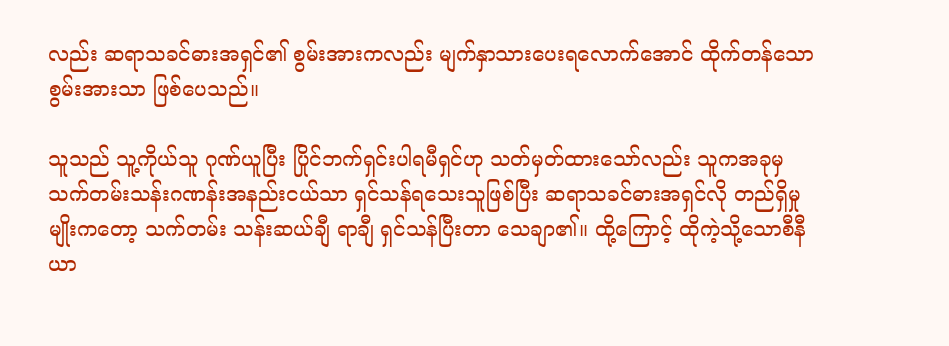လည်း ဆရာသခင်ဓားအရှင်၏ စွမ်းအားကလည်း မျက်နှာသားပေးရလောက်အောင် ထိုက်တန်သောစွမ်းအားသာ ဖြစ်ပေသည်။

သူသည် သူ့ကိုယ်သူ ဂုဏ်ယူပြီး ပြိုင်ဘက်ရှင်းပါရမီရှင်ဟု သတ်မှတ်ထားသော်လည်း သူကအခုမှ သက်တမ်းသန်းဂဏန်းအနည်းငယ်သာ ရှင်သန်ရသေးသူဖြစ်ပြီး ဆရာသခင်ဓားအရှင်လို တည်ရှိမှုမျိုးကတော့ သက်တမ်း သန်းဆယ်ချီ ရာချီ ရှင်သန်ပြီးတာ သေချာ၏။ ထို့ကြောင့် ထိုကဲ့သို့သောစီနီယာ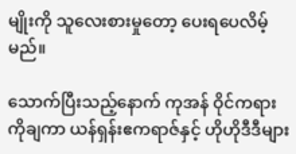မျိုးကို သူလေးစားမှုတော့ ပေးရပေလိမ့်မည်။

သောက်ပြီးသည့်နောက် ကုအန် ဝိုင်ကရားကိုချကာ ယန်ရှန်းဧကရာဇ်နှင့် ဟိုဟိုဒီဒီများ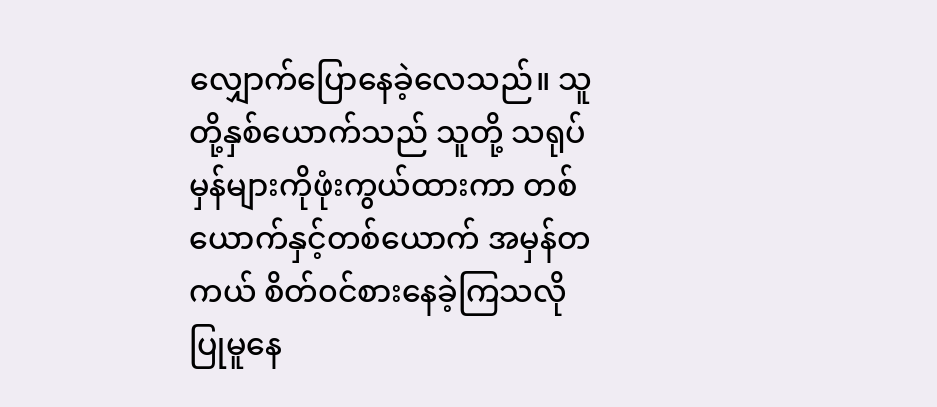လျှောက်ပြောနေခဲ့လေသည်။ သူတို့နှစ်ယောက်သည် သူတို့ သရုပ်မှန်များကိုဖုံးကွယ်ထားကာ တစ်ယောက်နှင့်တစ်ယောက် အမှန်တကယ် စိတ်၀င်စားနေခဲ့ကြသလို ပြုမူနေ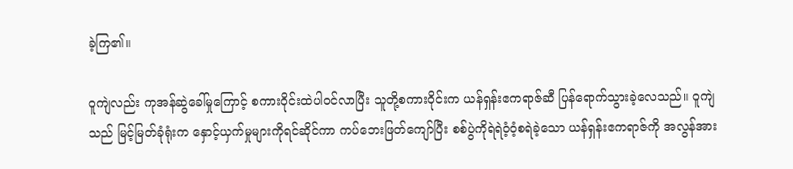ခဲ့ကြ၏။

ဝူကျဲလည်း ကုအန်ဆွဲခေါ်မှုကြောင့် စကားဝိုင်းထဲပါ၀င်လာပြီး သူတို့စကားဝိုင်းက ယန်ရှန်းဧကရာဇ်ဆီ ပြန်ရောက်သွားခဲ့လေသည်။ ဝူကျဲသည် မြင့်မြတ်ခုံရုံးက နှောင့်ယှက်‌မှုများကိုရင်ဆိုင်ကာ ကပ်ဘေးဖြတ်ကျော်ပြီး စစ်ပွဲကိုရဲရဲဝံ့ဝံ့စရဲခဲ့သော ယန်ရှန်းဧကရာဇ်ကို အလွန်အား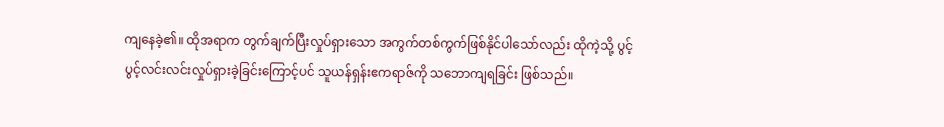ကျနေခဲ့၏။ ထိုအရာက တွက်ချက်ပြီးလှုပ်ရှားသော အကွက်တစ်ကွက်ဖြစ်နိုင်ပါသော်လည်း ထိုကဲ့သို့ ပွင့်ပွင့်လင်းလင်းလှုပ်ရှားခဲ့ခြင်းကြောင့်ပင် သူယန်ရှန်းဧကရာဇ်ကို သဘောကျရခြင်း ဖြစ်သည်။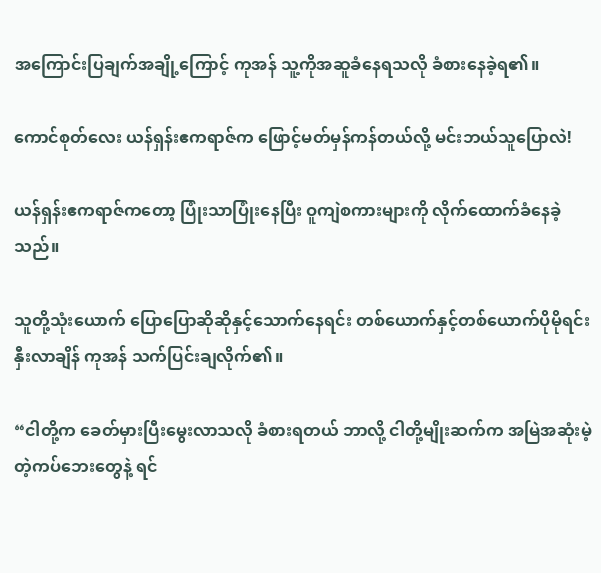အကြောင်းပြချက်အချို့ကြောင့် ကုအန် သူ့ကိုအဆူခံနေရသလို ခံစားနေခဲ့ရ၏။

ကောင်စုတ်လေး ယန်ရှန်းဧကရာဇ်က ဖြောင့်မတ်မှန်ကန်တယ်လို့ မင်းဘယ်သူပြောလဲ!

ယန်ရှန်းဧကရာဇ်ကတော့ ပြုံးသာပြုံးနေပြီး ဝူကျဲစကားများကို လိုက်ထောက်ခံနေခဲ့သည်။

သူတို့သုံးယောက် ပြောပြောဆိုဆိုနှင့်သောက်နေရင်း တစ်ယောက်နှင့်တစ်ယောက်ပိုမိုရင်းနှီးလာချိန် ကုအန် သက်ပြင်းချလိုက်၏။

“ငါတို့က ခေတ်မှားပြီးမွေးလာသလို ခံစားရတယ် ဘာလို့ ငါတို့မျိုးဆက်က အမြဲအဆုံးမဲ့တဲ့ကပ်ဘေးတွေနဲ့ ရင်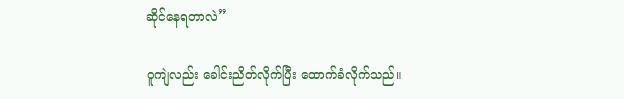ဆိုင်နေရတာလဲ”

ဝူကျဲလည်း ခေါင်းညိတ်လိုက်ပြီး ထောက်ခံလိုက်သည်။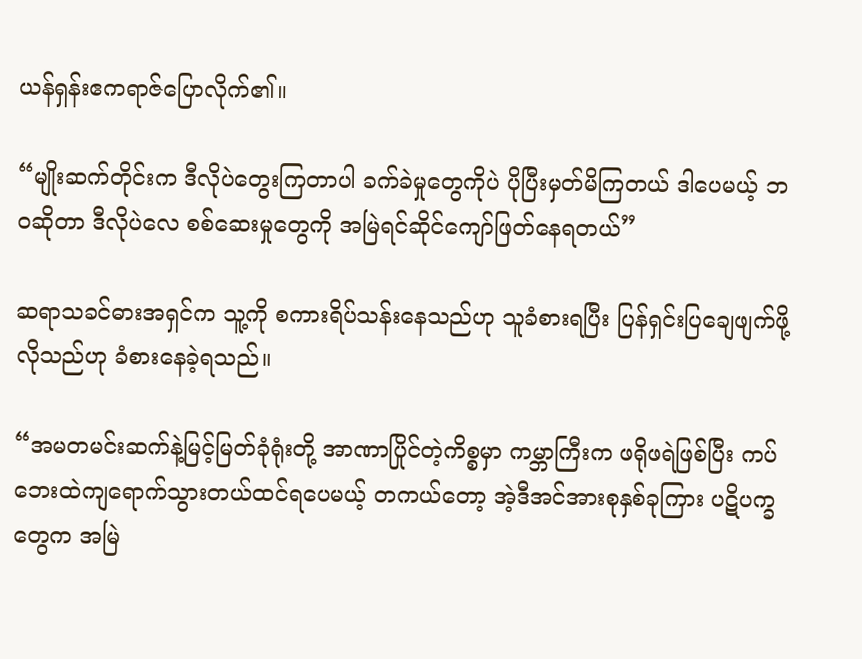ယန်ရှန်းဧကရာဇ်ပြောလိုက်၏။

“မျိုးဆက်တိုင်းက ဒီလိုပဲတွေးကြတာပါ ခက်ခဲမှုတွေကိုပဲ ပိုပြီးမှတ်မိကြတယ် ဒါပေမယ့် ဘ၀ဆိုတာ ဒီလိုပဲလေ စစ်ဆေးမှုတွေကို အမြဲရင်ဆိုင်ကျော်ဖြတ်နေရတယ်”

ဆရာသခင်ဓားအရှင်က သူ့ကို စကားရိပ်သန်းနေသည်ဟု သူခံစားရပြီး ပြန်ရှင်းပြချေဖျက်ဖို့ လိုသည်ဟု ခံစားနေခဲ့ရသည်။

“အမတမင်းဆက်နဲ့မြင့်မြတ်ခုံရုံးတို့ အာဏာပြိုင်တဲ့‌ကိစ္စမှာ ကမ္ဘာကြီးက ဖရိုဖရဲဖြစ်ပြီး ကပ်ဘေးထဲကျရောက်သွားတယ်ထင်ရပေမယ့် တကယ်တော့ အဲ့ဒီအင်အားစုနှစ်ခုကြား ပဋိပက္ခတွေက အမြဲ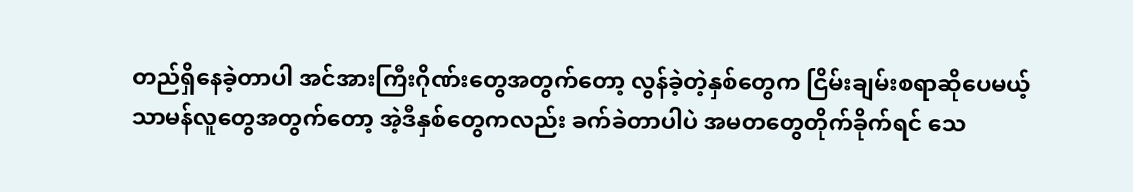တည်ရှိနေခဲ့တာပါ အင်အားကြီးဂိုဏ်းတွေအတွက်တော့ လွန်ခဲ့တဲ့နှစ်တွေက ငြိမ်းချမ်းစရာဆိုပေမယ့် သာမန်လူတွေအတွက်တော့ အဲ့ဒီနှစ်တွေကလည်း ခက်ခဲတာပါပဲ အမတတွေတိုက်ခိုက်ရင် သေ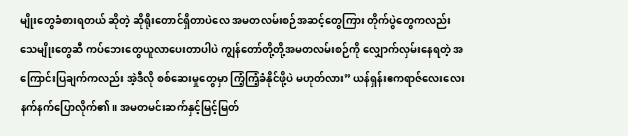မျိုးတွေခံစားရတယ် ဆိုတဲ့ ဆိုရိုးတောင်ရှိတာပဲလေ အမတလမ်းစဉ်အဆင့်တွေကြား တိုက်ပွဲတွေကလည်း သေမျိုးတွေဆီ ကပ်ဘေးတွေယူလာပေးတာပါပဲ ကျွန်တော်တို့တို့အမတလမ်းစဉ်ကို လျှောက်လှမ်းနေရတဲ့ အကြောင်းပြချက်ကလည်း အဲ့ဒီလို စစ်ဆေးမှုတွေမှာ ကြံ့ကြံ့ခံနိုင်ဖို့ပဲ မဟုတ်လား” ယန်ရှန်းဧကရာဇ်လေးလေးနက်နက်ပြောလိုက်၏။ အမတမင်းဆက်နှင့်မြင့်မြတ်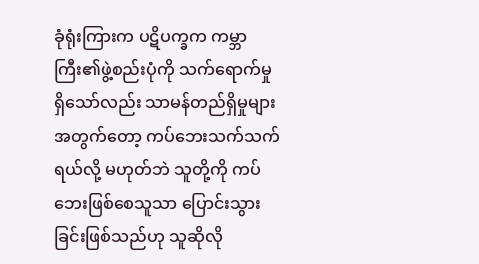ခုံရုံးကြားက ပဋိပက္ခက ကမ္ဘာကြီး၏ဖွဲ့စည်းပုံကို သက်ရောက်မှုရှိသော်လည်း သာမန်တည်ရှိမှုများအတွက်တော့ ကပ်ဘေးသက်သက်ရယ်လို့ မဟုတ်ဘဲ သူတို့ကို ကပ်ဘေးဖြစ်စေသူသာ ပြောင်းသွားခြင်းဖြစ်သည်ဟု သူဆိုလို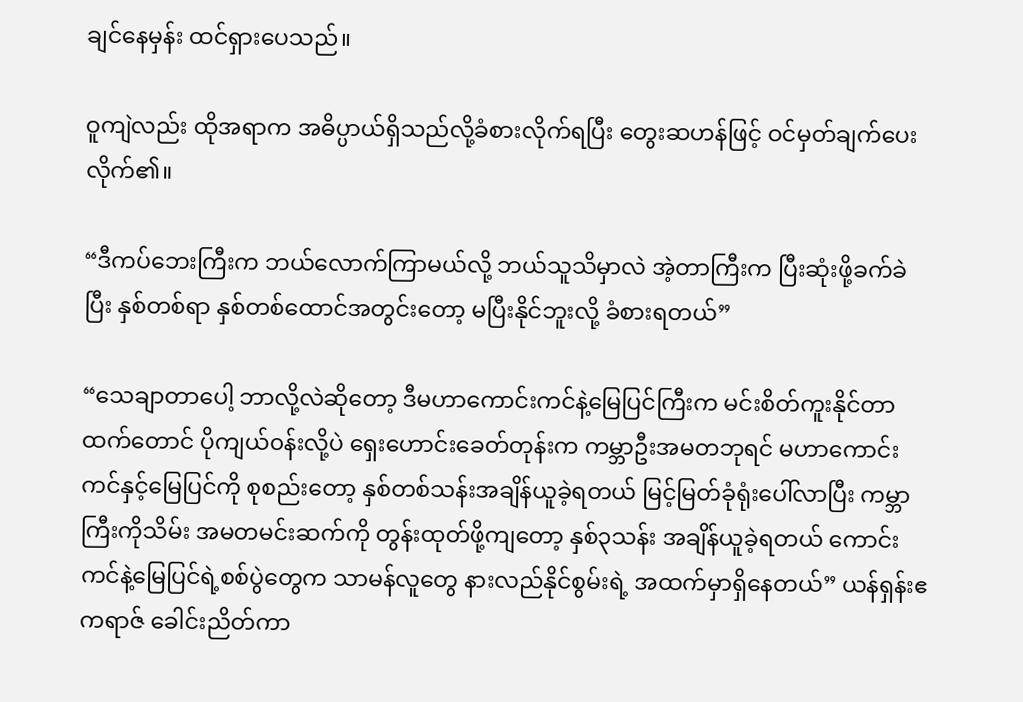ချင်နေမှန်း ထင်ရှားပေသည်။

ဝူကျဲလည်း ထိုအရာက အဓိပ္ပာယ်ရှိသည်လို့ခံစားလိုက်ရပြီး တွေးဆဟန်ဖြင့် ဝင်မှတ်ချက်ပေးလိုက်၏။

“ဒီကပ်ဘေးကြီးက ဘယ်လောက်ကြာမယ်လို့ ဘယ်သူသိမှာလဲ အဲ့တာကြီးက ပြီးဆုံးဖို့ခက်ခဲပြီး နှစ်တစ်ရာ နှစ်တစ်ထောင်အတွင်းတော့ မပြီးနိုင်ဘူးလို့ ခံစားရတယ်”

“သေချာတာပေါ့ ဘာလို့လဲဆိုတော့ ဒီမဟာကောင်းကင်နဲ့မြေပြင်ကြီးက မင်းစိတ်ကူးနိုင်တာထက်တောင် ပိုကျယ်၀န်းလို့ပဲ ရှေးဟောင်းခေတ်တုန်းက ကမ္ဘာဦးအမတဘုရင် မဟာကောင်းကင်နှင့်မြေပြင်ကို စုစည်းတော့ နှစ်တစ်သန်းအချိန်ယူခဲ့ရတယ် မြင့်မြတ်ခုံရုံးပေါ်လာပြီး ကမ္ဘာကြီးကိုသိမ်း အမတမင်းဆက်ကို တွန်းထုတ်ဖို့ကျတော့ နှစ်၃သန်း အချိန်ယူခဲ့ရတယ် ကောင်းကင်နဲ့မြေပြင်ရဲ့စစ်ပွဲတွေက သာမန်လူတွေ နားလည်နိုင်စွမ်းရဲ့ အထက်မှာရှိနေတယ်” ယန်ရှန်းဧကရာဇ် ခေါင်းညိတ်ကာ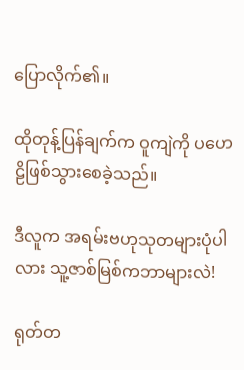ပြောလိုက်၏။

ထိုတုန့်ပြန်ချက်က ဝူကျဲကို ပဟေဠိဖြစ်သွားစေခဲ့သည်။

ဒီလူက အရမ်းဗဟုသုတများပုံပါလား သူ့ဇာစ်မြစ်ကဘာများလဲ!

ရုတ်တ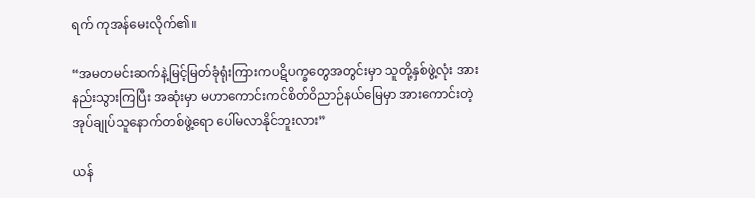ရက် ကုအန်မေးလိုက်၏။

“အမတမင်းဆက်နဲ့မြင့်မြတ်ခုံရုံးကြားကပဋိပက္ခတွေအတွင်းမှာ သူတို့နှစ်ဖွဲ့လုံး အားနည်းသွားကြပြီး အဆုံးမှာ မဟာကောင်းကင်စိတ်ဝိညာဉ်နယ်မြေမှာ အားကောင်းတဲ့ အုပ်ချုပ်သူနောက်တစ်ဖွဲ့ရော ပေါ်မလာနိုင်ဘူးလား”

ယန်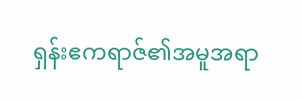ရှန်းဧကရာဇ်၏အမူအရာ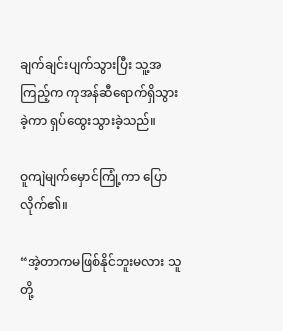ချက်ချင်းပျက်သွားပြီး သူ့အကြည့်က ကုအန်ဆီရောက်ရှိသွားခဲ့ကာ ရှပ်ထွေးသွားခဲ့သည်။

ဝူကျဲမျက်မှောင်ကြုံ့ကာ ပြောလိုက်၏။

“အဲ့တာကမဖြစ်နိုင်ဘူးမလား သူတို့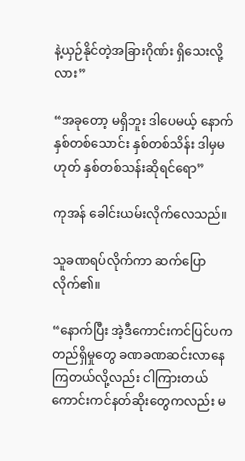နဲ့ယှဉ်နိုင်တဲ့အခြားဂိုဏ်း ရှိသေးလို့လား”

“အခုတော့ မရှိဘူး ဒါပေမယ့် နောက်နှစ်တစ်သောင်း နှစ်တစ်သိန်း ဒါမှမဟုတ် နှစ်တစ်သန်းဆိုရင်ရော”

ကုအန် ခေါင်းယမ်းလိုက်လေသည်။

သူခဏရပ်လိုက်ကာ ဆက်ပြောလိုက်၏။

“နောက်ပြီး ‌အဲ့ဒီကောင်းကင်ပြင်ပ‌ကတည်ရှိမှုတွေ ခဏခဏဆင်းလာနေကြတယ်လို့လည်း ငါကြားတယ် ကောင်းကင်နတ်ဆိုးတွေကလည်း မ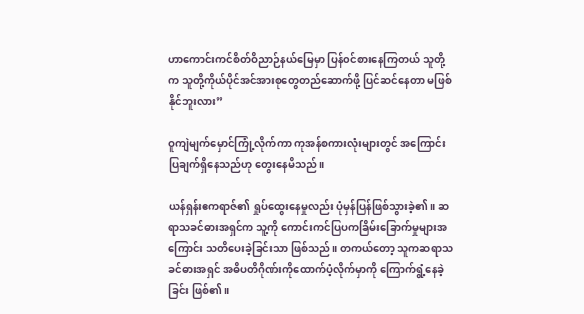ဟာကောင်းကင်စိတ်ဝိညာဉ်နယ်မြေမှာ ပြန်၀င်စားနေကြတယ် သူတို့က သူတို့ကိုယ်ပိုင်အင်အားစုတွေတည်ဆောက်ဖို့ ပြင်ဆင်နေတာ မဖြစ်နိုင်ဘူးလား”

ဝူကျဲမျက်မှောင်ကြုံ့လိုက်ကာ ကုအန်စကားလုံးများတွင် အကြောင်းပြချက်ရှိနေသည်ဟု တွေးနေမိသည်။

ယန်ရှန်းဧကရာဇ်၏ ရှုပ်ထွေးနေမှုလည်း ပုံမှန်ပြန်ဖြစ်သွားခဲ့၏။ ဆရာသခင်ဓားအရှင်က သူ့ကို ကောင်းကင်ပြပကခြိမ်းခြောက်မှုများအကြောင်း သတိပေးခဲ့ခြင်းသာ ဖြစ်သည်။ တကယ်တော့ သူကဆရာသခင်ဓားအရှင် အဓိပတိဂိုဏ်းကိုထောက်ပံ့လိုက်မှာကို ကြောက်ရွံ့နေခဲ့ခြင်း ဖြစ်၏။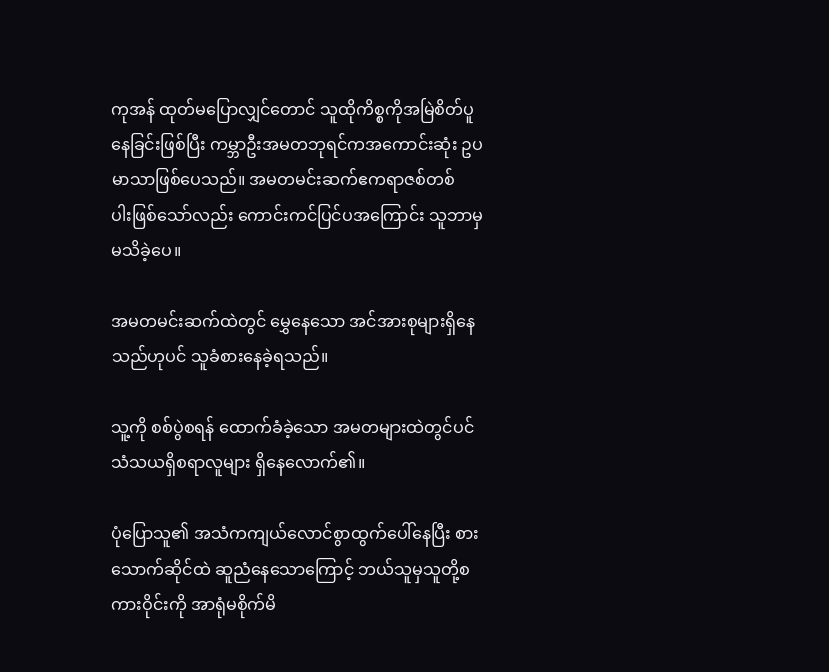ကုအန် ထုတ်မပြောလျှင်တောင် သူထိုကိစ္စကိုအမြဲစိတ်ပူနေခြင်းဖြစ်ပြီး ကမ္ဘာဦးအမတဘုရင်ကအကောင်းဆုံး ဥပမာသာဖြစ်ပေသည်။ အမတမင်းဆက်ဧကရာဇစ်တစ်ပါး‌ဖြစ်သော်လည်း ကောင်းကင်ပြင်ပအကြောင်း သူဘာမှမသိခဲ့ပေ။

အမတမင်းဆက်ထဲတွင် မွှေနေသော အင်အားစုများရှိနေသည်ဟုပင် သူခံစားနေခဲ့ရသည်။

သူ့ကို စစ်ပွဲစရန် ထောက်ခံခဲ့သော အမတများထဲတွင်ပင် သံသယရှိစရာလူများ ရှိနေလောက်၏။

ပုံပြောသူ၏ အသံကကျယ်လောင်စွာထွက်ပေါ်နေပြီး စားသောက်ဆိုင်ထဲ ဆူညံနေသောကြောင့် ဘယ်သူမှသူတို့စကားဝိုင်းကို အာရုံမစိုက်မိ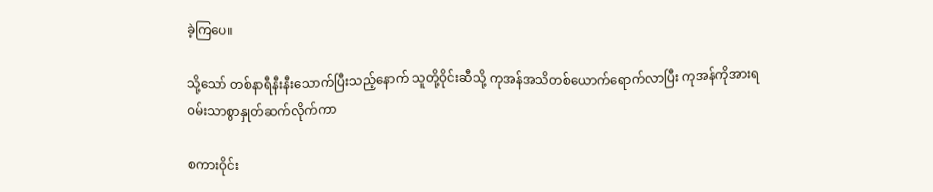ခဲ့ကြပေ။

သို့သော် တစ်နာရီနီးနီးသောက်ပြီးသည့်နောက် သူတို့ဝိုင်းဆီသို့ ကုအန်အသိတစ်ယောက်ရောက်လာပြီး ကုအန်ကိုအားရ၀မ်းသာစွာနှုတ်ဆက်လိုက်ကာ

စကားဝိုင်း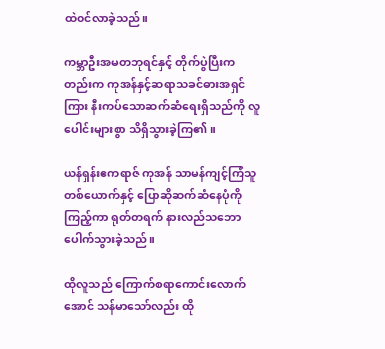ထဲ၀င်လာခဲ့သည်။

ကမ္ဘာဦးအမတဘုရင်နှင့် တိုက်ပွဲပြီးကတည်းက ကုအန်နှင့်ဆရာသခင်ဓားအရှင်ကြား နီးကပ်သောဆက်ဆံရေးရှိသည်ကို လူပေါင်းများစွာ သိရှိသွားခဲ့ကြ၏။

ယန်ရှန်းဧကရာဇ် ကုအန် သာမန်ကျင့်ကြံသူတစ်ယောက်နှင့် ပြောဆိုဆက်ဆံနေပုံကိုကြည့်ကာ ရုတ်တရက် နားလည်သဘောပေါက်သွားခဲ့သည်။

ထိုလူသည် ကြောက်စရာကောင်းလောက်အောင် သန်မာသော်လည်း ထို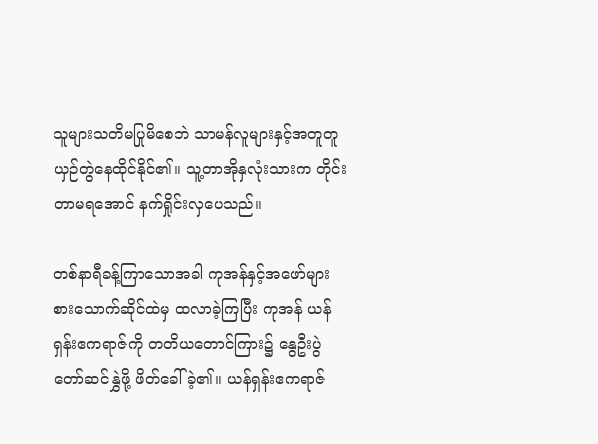သူများသတိမပြုမိစေဘဲ သာမန်လူများနှင့်အတူတူယှဉ်တွဲနေထိုင်နိုင်၏။ သူ့တာအိုနှလုံးသားက တိုင်းတာမရအောင် နက်ရှိုင်းလှပေသည်။

တစ်နာရီခန့်ကြာသောအခါ ကုအန်နှင့်အဖော်များ စားသောက်ဆိုင်ထဲမှ ထလာခဲ့ကြပြီး ကုအန် ယန်ရှန်းဧကရာဇ်ကို တတိယတောင်ကြား၌ နွေဦးပွဲတော်ဆင်နွှဲဖို့ ဖိတ်ခေါ်ခဲ့၏။ ယန်ရှန်းဧကရာဇ်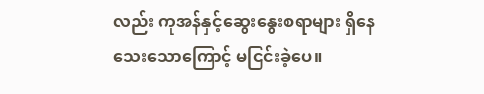လည်း ကုအန်နှင့်ဆွေးနွေးစရာများ ရှိနေသေးသောကြောင့် မငြင်းခဲ့ပေ။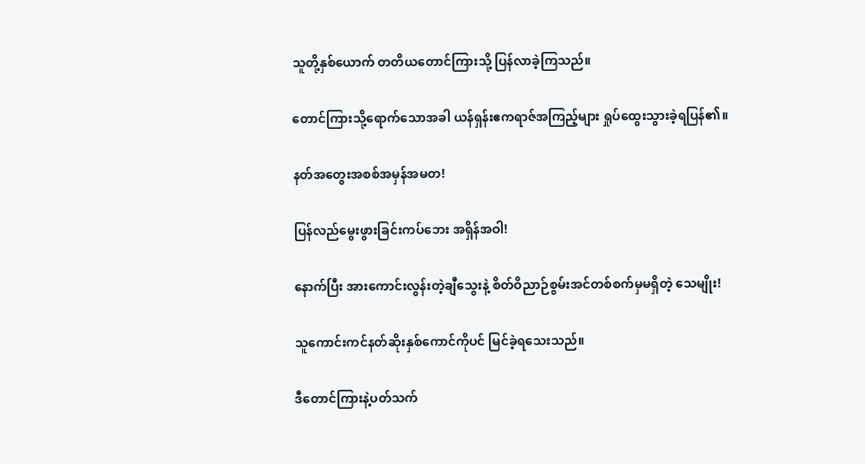သူတို့နှစ်ယောက် တတိယတောင်ကြားသို့ ပြန်လာခဲ့ကြသည်။

တောင်ကြားသို့ရောက်သောအခါ ယန်ရှန်းဧကရာဇ်အကြည့်များ ရှုပ်ထွေးသွားခဲ့ရပြန်၏။

နတ်အတွေးအစစ်အမှန်အမတ!

ပြန်လည်မွေးဖွားခြင်းကပ်ဘေး အရှိန်အဝါ!

နောက်ပြီး အားကောင်းလွန်းတဲ့ချီသွေးနဲ့ စိတ်ဝိညာဉ်စွမ်းအင်တစ်စက်မှမရှိတဲ့ သေမျိုး!

သူကောင်းကင်နတ်ဆိုးနှစ်ကောင်ကိုပင် မြင်ခဲ့ရသေးသည်။

ဒီတောင်ကြားနဲ့ပတ်သက်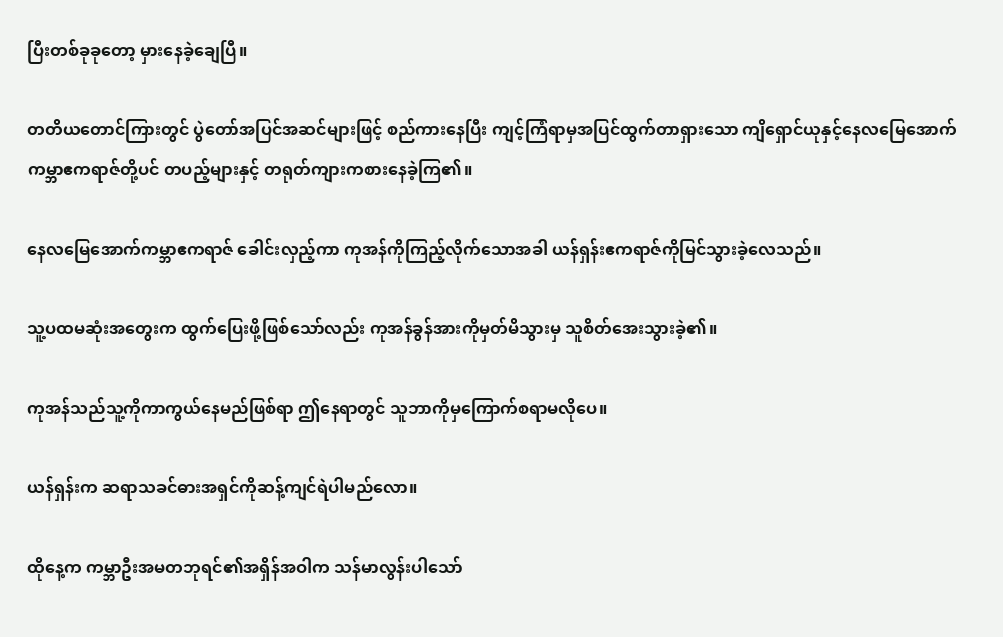ပြီးတစ်ခုခုတော့ မှားနေခဲ့ချေပြီ။

တတိယတောင်ကြားတွင် ပွဲတော်အပြင်အဆင်များဖြင့် စည်ကားနေပြီး ကျင့်ကြံရာမှအပြင်ထွက်တာရှားသော ကျိရှောင်ယုနှင့်နေလမြေအောက်ကမ္ဘာဧကရာဇ်တို့ပင် တပည့်များနှင့် တရုတ်ကျားကစားနေခဲ့ကြ၏။

နေလမြေအောက်ကမ္ဘာဧကရာဇ် ခေါင်းလှည့်ကာ ကုအန်ကိုကြည့်လိုက်သောအခါ ယန်ရှန်းဧကရာဇ်ကိုမြင်သွားခဲ့လေသည်။

သူ့ပထမဆုံးအတွေးက ထွက်ပြေးဖို့ဖြစ်သော်လည်း ကုအန်ခွန်အားကိုမှတ်မိသွားမှ သူစိတ်အေးသွားခဲ့၏။

ကုအန်သည်သူ့ကိုကာကွယ်နေမည်ဖြစ်ရာ ဤနေရာတွင် သူဘာကိုမှကြောက်စရာမလိုပေ။

ယန်ရှန်းက ဆရာသခင်ဓားအရှင်ကိုဆန့်ကျင်ရဲပါမည်လော။

ထိုနေ့က ကမ္ဘာဦးအမတဘုရင်၏အရှိန်အဝါက သန်မာလွန်းပါသော်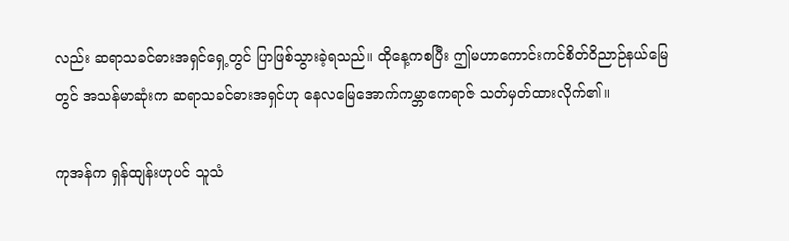လည်း ဆရာသခင်ဓားအရှင်ရှေ့တွင် ပြာဖြစ်သွားခဲ့ရသည်။ ထိုနေ့ကစပြီး ဤမဟာကောင်းကင်စိတ်ဝိညာဉ်နယ်မြေတွင် အသန်မာဆုံးက ဆရာသခင်ဓားအရှင်ဟု နေလမြေအောက်ကမ္ဘာဧကရာဇ် သတ်မှတ်ထားလိုက်၏။

ကုအန်က ရှန်ထျန်းဟုပင် သူသံ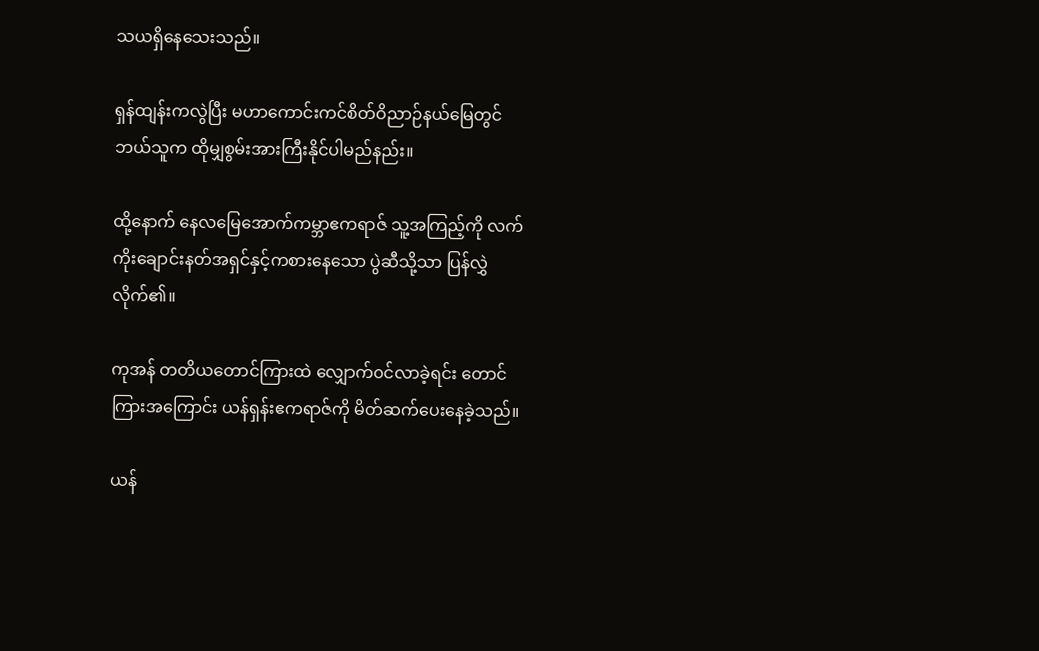သယရှိနေသေးသည်။

ရှန်ထျန်းကလွဲပြီး မဟာကောင်းကင်စိတ်ဝိညာဉ်နယ်မြေတွင် ဘယ်သူက ထိုမျှစွမ်းအားကြီးနိုင်ပါမည်နည်း။

ထို့နောက် နေလမြေအောက်ကမ္ဘာဧကရာဇ် သူ့အကြည့်ကို လက်ကိုးချောင်းနတ်အရှင်နှင့်ကစားနေသော ပွဲဆီသို့သာ ပြန်လွှဲလိုက်၏။

ကုအန် တတိယတောင်ကြားထဲ လျှောက်၀င်လာခဲ့ရင်း တောင်ကြားအကြောင်း ယန်ရှန်းဧကရာဇ်ကို မိတ်ဆက်ပေးနေခဲ့သည်။

ယန်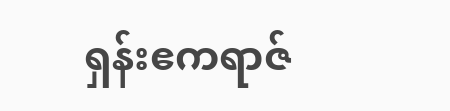ရှန်းဧကရာဇ်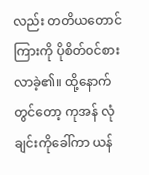လည်း တတိယတောင်ကြားကို ပိုစိတ်၀င်စားလာခဲ့၏။ ထို့နောက်တွင်တော့ ကုအန် လုံချင်းကိုခေါ်ကာ ယန်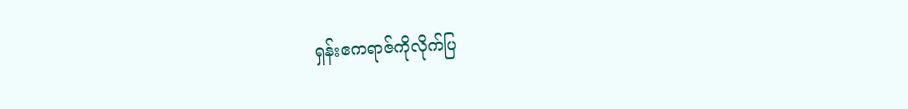ရှန်းဧကရာဇ်ကိုလိုက်ပြ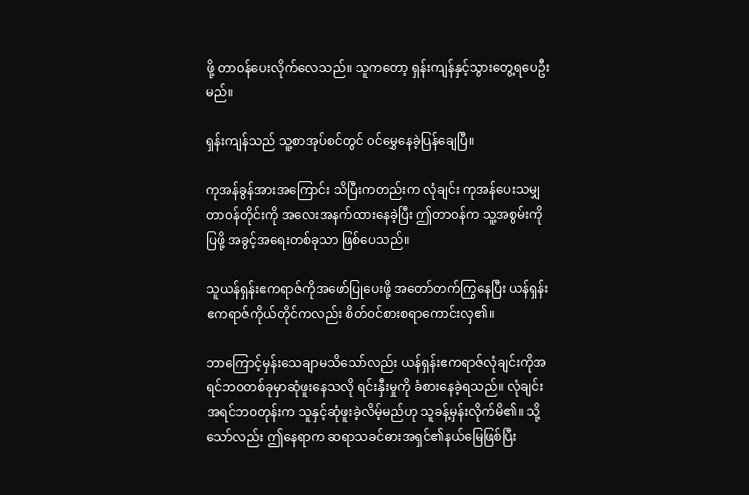ဖို့ တာ၀န်ပေးလိုက်လေသည်။ သူကတော့ ရှန်းကျန်နှင့်သွားတွေ့ရပေဦးမည်။

ရှန်းကျန်သည် သူ့စာအုပ်စင်တွင် ၀င်မွှေနေခဲ့ပြန်ချေပြီ။

ကုအန်ခွန်အားအကြောင်း သိပြီးကတည်းက လုံချင်း ကုအန်ပေးသမျှတာ၀န်တိုင်းကို အလေးအနက်ထားနေခဲ့ပြီး ဤတာ၀န်က သူ့အစွမ်းကိုပြဖို့ အခွင့်အရေးတစ်ခုသာ ဖြစ်ပေသည်။

သူယန်ရှန်းဧကရာဇ်ကိုအဖော်ပြုပေးဖို့ အတော်တက်ကြွနေပြီး ယန်ရှန်းဧကရာဇ်ကိုယ်တိုင်ကလည်း စိတ်၀င်စားစရာကောင်းလှ၏။

ဘာကြောင့်မှန်းသေချာမသိသော်လည်း ယန်ရှန်းဧကရာဇ်လုံချင်းကိုအရင်ဘ၀တစ်ခုမှာဆုံဖူးနေသလို ရင်းနှီးမှုကို ခံစားနေခဲ့ရသည်။ လုံချင်းအရင်ဘ၀တုန်းက သူနှင့်ဆုံဖူးခဲ့လိမ့်မည်ဟု သူခန့်မှန်းလိုက်မိ၏။ သို့သော်လည်း ဤနေရာက ဆရာသခင်ဓားအရှင်၏နယ်မြေဖြစ်ပြီး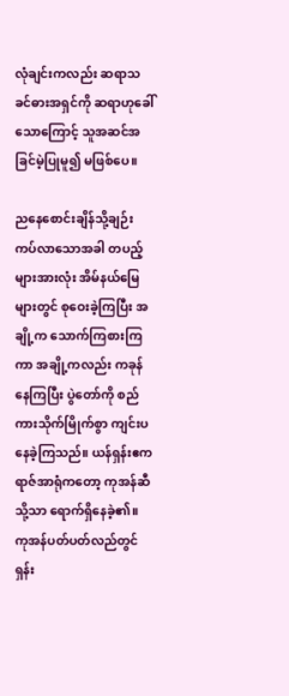လုံချင်းကလည်း ဆရာသခင်ဓားအရှင်ကို ဆရာဟုခေါ်သောကြောင့် သူအဆင်အခြင်မဲ့ပြုမူ၍ မဖြစ်ပေ။

ညနေစောင်းချိန်သို့ချဉ်းကပ်လာသောအခါ တပည့်များအားလုံး အိမ်နယ်မြေများတွင် စုဝေးခဲ့ကြပြီး အချို့က သောက်ကြစားကြကာ အချို့ကလည်း ကခုန်နေကြပြီး ပွဲတော်ကို စည်ကားသိုက်မြိုက်စွာ ကျင်းပနေခဲ့ကြသည်။ ယန်ရှန်းဧကရာဇ်အာရုံကတော့ ကုအန်ဆီသို့သာ ရောက်ရှိနေခဲ့၏။ ကုအန်ပတ်ပတ်လည်တွင် ရှန်း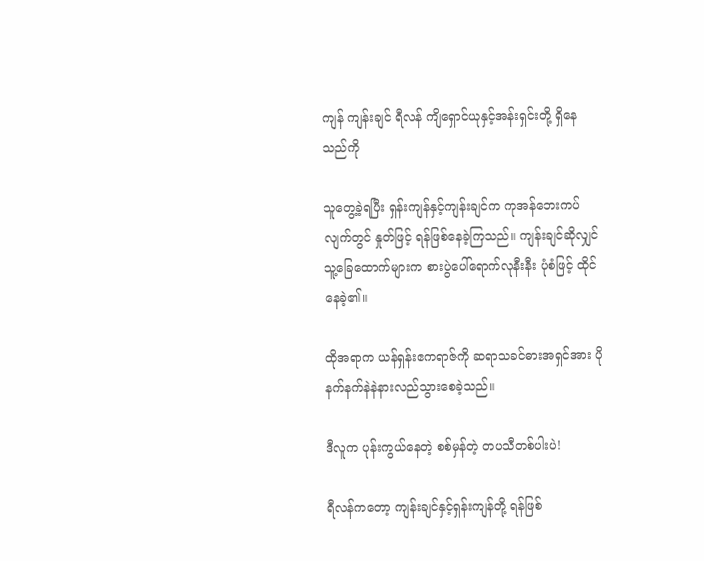ကျန် ကျန်းချင် ရီလန် ကျိရှောင်ယုနှင့်အန်းရှင်းတို့ ရှိနေသည်ကို

သူ‌တွေ့ခဲ့ရပြီး ရှန်းကျန်နှင့်ကျန်းချင်က ကုအန်ဘေးကပ်လျက်တွင် နှုတ်ဖြင့် ရန်ဖြစ်နေခဲ့ကြသည်။ ကျန်းချင်ဆိုလျှင် သူ့ခြေထောက်များက စားပွဲပေါ်ရောက်လုနီးနီး ပုံစံဖြင့် ထိုင်နေခဲ့၏။

ထိုအရာက ယန်ရှန်းဧကရာဇ်ကို ဆရာသခင်ဓားအရှင်အား ပိုနက်နက်နဲနဲနားလည်သွားစေခဲ့သည်။

ဒီလူက ပုန်းကွယ်နေတဲ့ စစ်မှန်တဲ့ တပသီတစ်ပါးပဲ!

ရီလန်ကတော့ ကျန်းချင်နှင့်ရှန်းကျန်တို့ ရန်ဖြစ်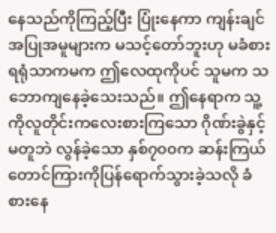နေသည်ကိုကြည့်ပြီး ပြုံးနေကာ ကျန်းချင်အပြုအမူများက မသင့်တော်ဘူးဟု မခံစားရရုံသာကမက ဤလေထုကိုပင် သူမက သဘောကျနေခဲ့သေးသည်။ ဤနေရာက သူ့ကိုလူတိုင်းကလေးစားကြသော ဂိုဏ်းခွဲနှင့်မတူဘဲ လွန်ခဲ့သော နှစ်၇၀၀က ဆန်းကြယ်တောင်ကြားကိုပြန်ရောက်သွားခဲ့သလို ခံစားနေ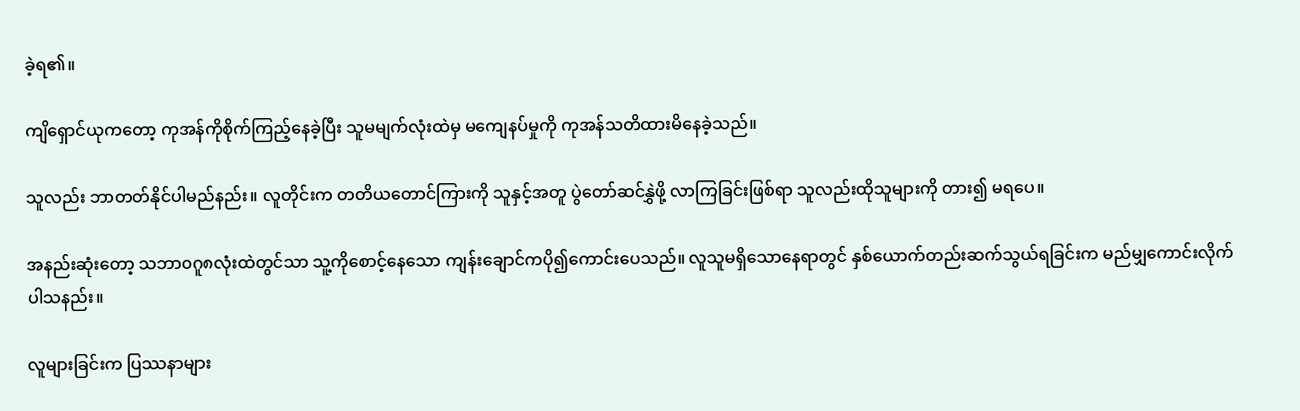ခဲ့ရ၏။

ကျိရှောင်ယုကတော့ ကုအန်ကိုစိုက်ကြည့်နေခဲ့ပြီး သူမမျက်လုံးထဲမှ မကျေနပ်မှုကို ကုအန်သတိထားမိနေခဲ့သည်။

သူလည်း ဘာတတ်နိုင်ပါမည်နည်း။ လူတိုင်းက တတိယတောင်ကြားကို သူနှင့်အတူ ပွဲတော်ဆင်နွှဲဖို့ လာကြခြင်းဖြစ်ရာ သူလည်းထိုသူများကို တား၍ မရပေ။

အနည်းဆုံးတော့ သဘာ၀ဂူ၈လုံးထဲတွင်သာ သူ့ကိုစောင့်နေသော ကျန်းချောင်ကပို၍ကောင်းပေသည်။ လူသူမရှိသောနေရာတွင် နှစ်ယောက်တည်းဆက်သွယ်ရခြင်းက မည်မျှကောင်းလိုက်ပါသနည်း။

လူများခြင်းက ပြဿနာများ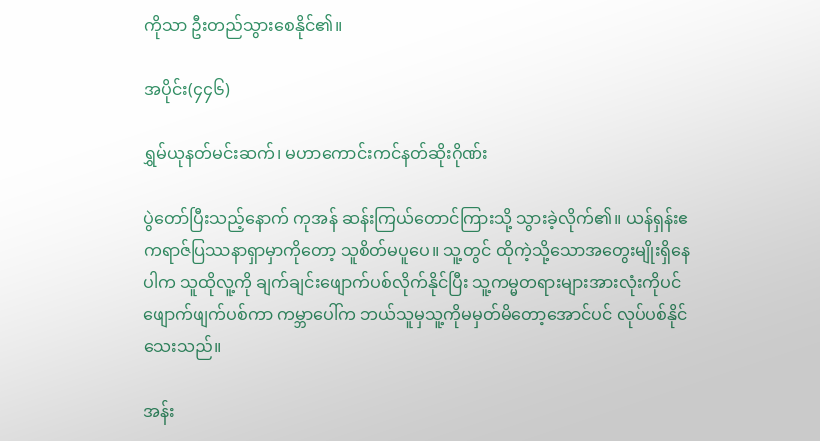ကိုသာ ဦးတည်သွားစေနိုင်၏။

အပိုင်း(၄၄၆)

ရွှမ်ယုနတ်မင်းဆက်၊ မဟာကောင်းကင်နတ်ဆိုးဂိုဏ်း

ပွဲတော်ပြီးသည့်နောက် ကုအန် ဆန်းကြယ်တောင်ကြားသို့ သွားခဲ့လိုက်၏။ ယန်ရှန်းဧကရာဇ်ပြဿနာရှာမှာကိုတော့ သူစိတ်မပူပေ။ သူ့တွင် ထိုကဲ့သို့သောအတွေးမျိုးရှိနေပါက သူထိုလူ့ကို ချက်ချင်းဖျောက်ပစ်လိုက်နိုင်ပြီး သူ့ကမ္မတရားများအားလုံးကိုပင် ဖျောက်ဖျက်ပစ်ကာ ကမ္ဘာပေါ်က ဘယ်သူမှသူ့ကိုမမှတ်မိတော့အောင်ပင် လုပ်ပစ်နိုင်သေးသည်။

အန်း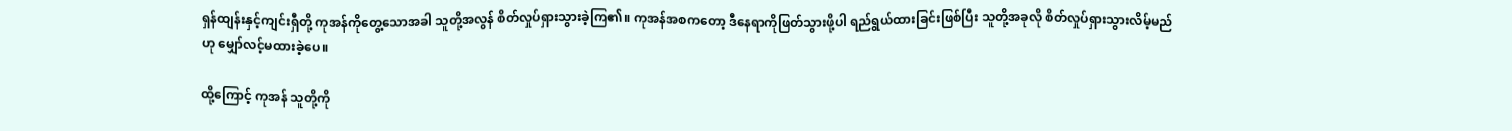ရှန်ထျန်းနှင့်ကျင်းရှီတို့ ကုအန်ကိုတွေ့သောအခါ သူတို့အလွန် စိတ်လှုပ်ရှားသွားခဲ့ကြ၏။ ကုအန်အစကတော့ ဒီနေရာကိုဖြတ်သွားဖို့ပါ ရည်ရွယ်ထားခြင်းဖြစ်ပြီး သူတို့အခုလို စိတ်လှုပ်ရှားသွားလိမ့်မည်ဟု မျှော်လင့်မထားခဲ့ပေ။

ထို့ကြောင့် ကုအန် သူတို့ကို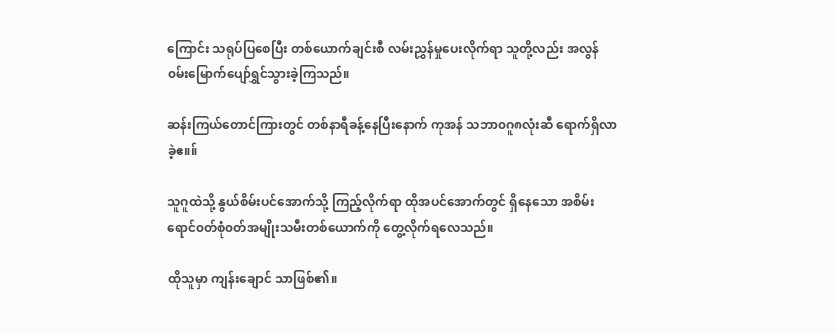ကြောင်း သရုပ်ပြစေပြီး တစ်ယောက်ချင်းစီ လမ်းညွှန်မှုပေးလိုက်ရာ သူတို့လည်း အလွန်၀မ်းမြောက်ပျော်ရွှင်သွားခဲ့ကြသည်။

ဆန်းကြယ်တောင်ကြားတွင် တစ်နာရီခန့်နေပြီးနောက် ကုအန် သဘာ၀ဂူ၈လုံးဆီ ရောက်ရှိလာခဲ့ဧ။။်

သူဂူထဲသို့ နွယ်စိမ်းပင်အောက်သို့ ကြည့်လိုက်ရာ ထိုအပင်အောက်တွင် ရှိနေသော အစိမ်းရောင်၀တ်စုံ၀တ်အမျိုးသမီးတစ်ယောက်ကို တွေ့လိုက်ရလေသည်။

ထိုသူမှာ ကျန်းချောင် သာဖြစ်၏။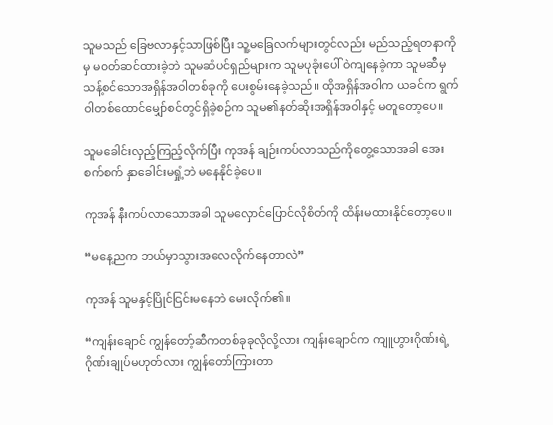သူမသည် ခြေဗလာနှင့်သာဖြစ်ပြီး သူ့မခြေလက်များတွင်လည်း မည်သည့်ရတနာကိုမှ မ၀တ်ဆင်ထားခဲ့ဘဲ သူမဆံပင်ရှည်များက သူမပုခုံးပေါ် ဝဲကျနေခဲ့ကာ သူမဆီမှ သန့်စင်သောအရှိန်အဝါတစ်ခုကို ပေးစွမ်းနေခဲ့သည်။ ထိုအရှိန်အဝါက ယခင်က ရွက်ဝါတစ်ထောင်မျှော်စင်တွင်ရှိခဲ့စဉ်က သူမ၏နတ်ဆိုးအရှိန်အဝါနှင့် မတူတော့ပေ။

သူမခေါင်းလှည့်ကြည့်လိုက်ပြီး ကုအန် ချဉ်းကပ်လာသည်ကိုတွေ့သောအခါ အေးစက်စက် နှာခေါင်းမရှုံ့ဘဲ မနေနိုင်ခဲ့ပေ။

ကုအန် နီးကပ်လာသောအခါ သူမလှောင်ပြောင်လိုစိတ်ကို ထိန်းမထားနိုင်တော့ပေ။

“မနေ့ညက ဘယ်မှာသွားအလေလိုက်နေတာလဲ”

ကုအန် သူမနှင့်ပြိုင်ငြင်းမနေဘဲ မေးလိုက်၏။

“ကျန်းချောင် ကျွန်တော့်ဆီကတစ်ခုခုလိုလို့လား ကျန်းချောင်က ကျူဟွားဂိုဏ်းရဲ့ ဂိုဏ်းချုပ်မဟုတ်လား ကျွန်တော်ကြားတာ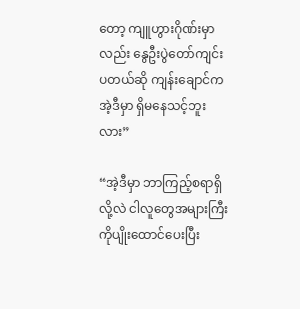တော့ ကျူဟွားဂိုဏ်းမှာလည်း နွေဦးပွဲတော်ကျင်းပတယ်ဆို ကျန်းချောင်က အဲ့ဒီမှာ ရှိမနေသင့်ဘူးလား”

“အဲ့ဒီမှာ ဘာကြည့်စရာရှိလို့လဲ ငါလူတွေအများကြီးကိုပျိုးထောင်ပေးပြီး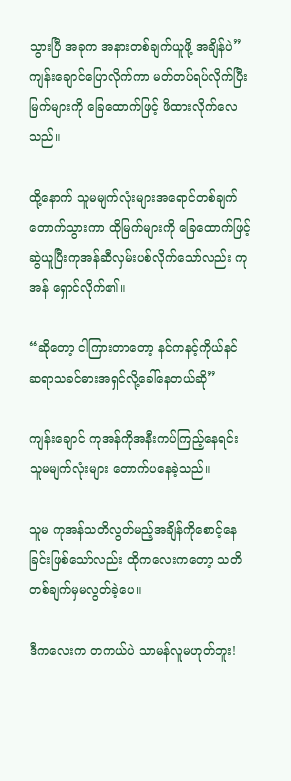သွားပြီ အခုက အနားတစ်ချက်ယူဖို့ အချိန်ပဲ” ကျန်းချောင်ပြောလိုက်ကာ မတ်တပ်ရပ်လိုက်ပြီး မြက်များကို ခြေထောက်ဖြင့် ဖိထားလိုက်လေသည်။

ထို့နောက် သူမမျက်လုံးများအရောင်တစ်ချက်တောက်သွားကာ ထိုမြက်များကို ခြေထောက်ဖြင့် ဆွဲယူပြီးကုအန်ဆီလှမ်းပစ်လိုက်သော်လည်း ကုအန် ရှောင်လိုက်၏။

“ဆိုတော့ ငါကြားတာတော့ နင်ကနင့်ကိုယ်နင် ဆရာသခင်ဓားအရှင်လို့ခေါ်နေတယ်ဆို”

ကျန်းချောင် ကုအန်ကိုအနီးကပ်ကြည့်နေရင်း သူမမျက်လုံးများ တောက်ပနေခဲ့သည်။

သူမ ကုအန်သတိလွတ်မည့်အချိန်ကိုစောင့်နေခြင်းဖြစ်သော်လည်း ထိုကလေးကတော့ သတိတစ်ချက်မှမလွတ်ခဲ့ပေ။

ဒီကလေးက တကယ်ပဲ သာမန်လူမဟုတ်ဘူး!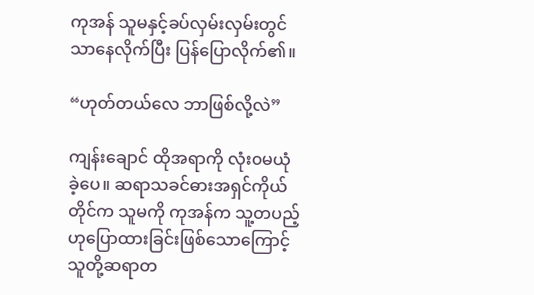ကုအန် သူမနှင့်ခပ်လှမ်းလှမ်းတွင်သာနေလိုက်ပြီး ပြန်ပြောလိုက်၏။

“ဟုတ်တယ်လေ ဘာဖြစ်လို့လဲ”

ကျန်းချောင် ထိုအရာကို လုံး၀မယုံခဲ့ပေ။ ဆရာသခင်ဓားအရှင်ကိုယ်တိုင်က သူမကို ကုအန်က သူ့တပည့်ဟုပြောထားခြင်းဖြစ်သောကြောင့် သူတို့ဆရာတ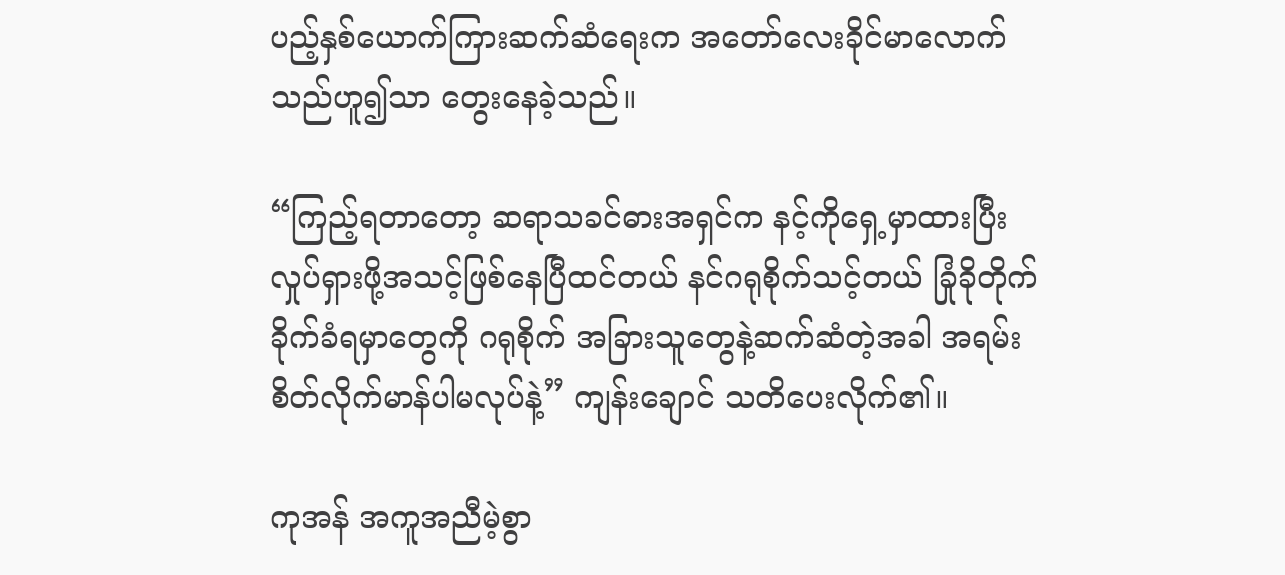ပည့်နှစ်ယောက်ကြားဆက်ဆံရေးက အတော်လေးခိုင်မာလောက်သည်ဟူ၍သာ တွေးနေခဲ့သည်။

“ကြည့်ရတာတော့ ဆရာသခင်ဓားအရှင်က ‌နင့်ကိုရှေ့မှာထားပြီး လှုပ်ရှားဖို့အသင့်ဖြစ်နေပြီထင်တယ် နင်ဂရုစိုက်သင့်တယ် ခြုံခိုတိုက်ခိုက်ခံရမှာတွေကို ဂရုစိုက် အခြားသူတွေနဲ့ဆက်ဆံတဲ့အခါ အရမ်းစိတ်လိုက်မာန်ပါမလုပ်နဲ့” ကျန်းချောင် သတိပေးလိုက်၏။

ကုအန် အကူအညီမဲ့စွာ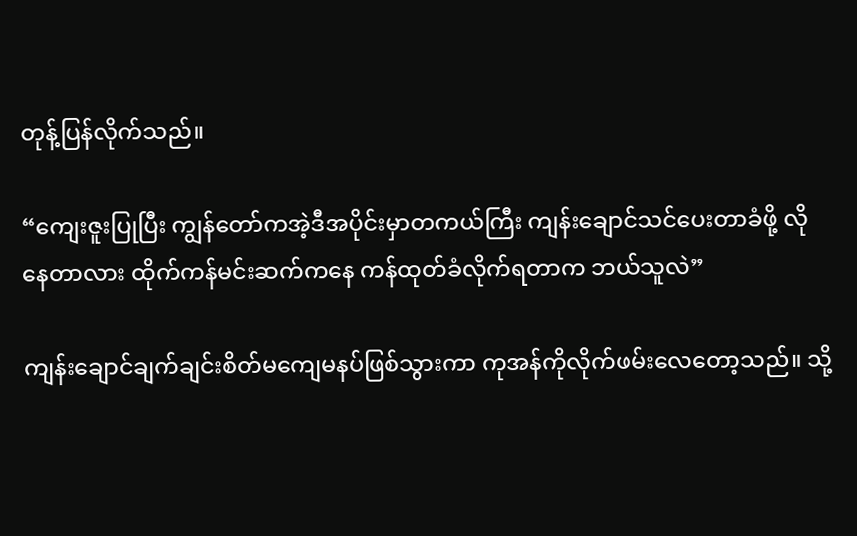တုန့်ပြန်လိုက်သည်။

“ကျေးဇူးပြုပြီး ကျွန်တော်ကအဲ့ဒီအပိုင်းမှာတကယ်ကြီး ကျန်းချောင်သင်ပေးတာခံဖို့ လိုနေတာလား ထိုက်ကန်မင်းဆက်ကနေ ကန်ထုတ်ခံလိုက်ရတာက ဘယ်သူလဲ”

ကျန်းချောင်ချက်ချင်းစိတ်မကျေမနပ်ဖြစ်သွားကာ ကုအန်ကိုလိုက်ဖမ်းလေတော့သည်။ သို့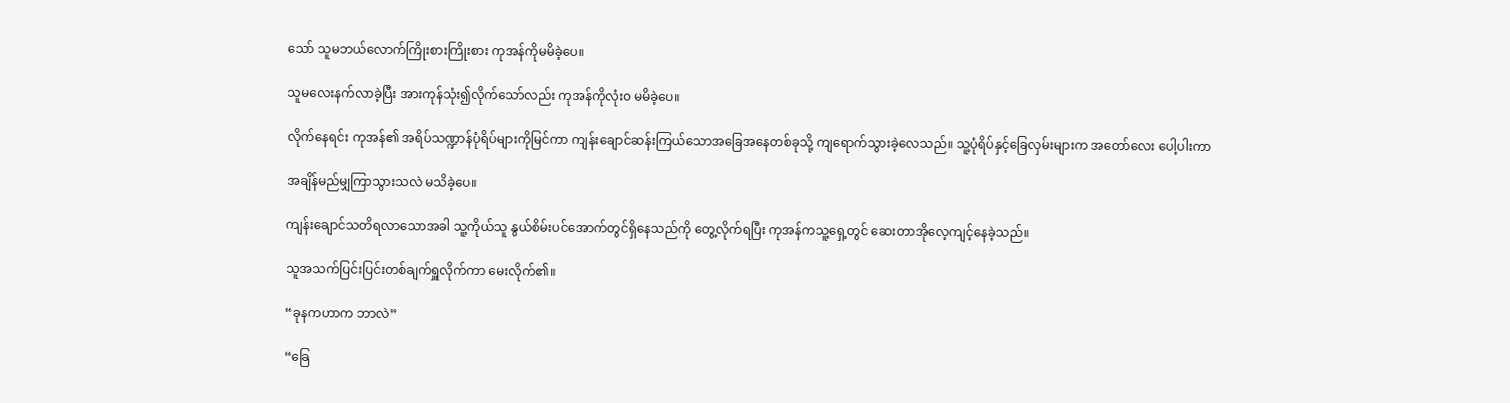သော် သူမဘယ်လောက်ကြိုးစားကြိုးစား ကုအန်ကိုမမိခဲ့ပေ။

သူမလေးနက်လာခဲ့ပြီး အားကုန်သုံး၍လိုက်သော်လည်း ကုအန်ကိုလုံး၀ မမိခဲ့ပေ။

လိုက်နေရင်း ကုအန်၏ အရိပ်သဏ္ဍာန်ပုံရိပ်များကိုမြင်ကာ ကျန်းချောင်ဆန်းကြယ်သောအခြေအနေတစ်ခုသို့ ကျရောက်သွားခဲ့လေသည်။ သူ့ပုံရိပ်နှင့်ခြေလှမ်းများက အတော်လေး ပေါ့ပါးကာ

အချိန်မည်မျှကြာသွားသလဲ မသိခဲ့ပေ။

ကျန်းချောင်သတိရလာသောအခါ သူ့ကိုယ်သူ နွယ်စိမ်းပင်အောက်တွင်ရှိနေသည်ကို တွေ့လိုက်ရပြီး ကုအန်ကသူ့ရှေ့တွင် ဆေးတာအိုလေ့ကျင့်နေခဲ့သည်။

သူအသက်ပြင်းပြင်းတစ်ချက်ရှူလိုက်ကာ မေးလိုက်၏။

“ခုနကဟာက ဘာလဲ”

“ခြေ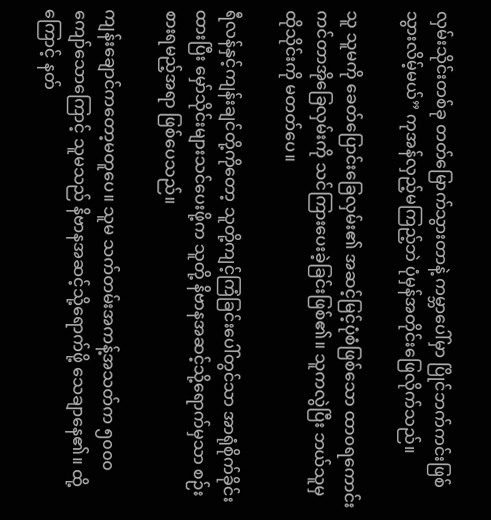လှမ်းသိုင်းတစ်ခု တတ်မြောက်သွားတာနဲ့ ကမ္ဘာပေါ်မှာ ပြိုင်ဘက်ကင်းဖြစ်သွားလိမ့်မယ်” ကုအန်လှည့်မကြည့်ဘဲ ပုံမှန်အတိုင်းဖြေလိုက်သည်။

သူ သူမကို ခေတ်ပြောင်းခြေလှမ်း၏ အဆင့်မြင့်ပုံစံဖြစ်သော ထာ၀ရကောင်းကင်တာအိုခြေလှမ်းကို သင်ကြားပေးခဲ့ခြင်းဖြစ်၏။ သူကလွဲပြီး ဘယ်သူမှ ထိုသိုင်းကို မတတ်ပေ။

ရီလန်နှင့်ကျန်းချင်တို့ကိုတော့ သူတို့ကျင့်ကြံခြင်းပေါ်တွင်သာ အာရုံစိုက်ခိုင်းထားပြီး မှော်သိုင်းများသင်ပေးဖို့က သူတို့ နိဗာနအဆင့်သို့ရောက်မှသာ စဉ်းစားရမည့်အရာ ဖြစ်ပေသည်။

ကျန်းချောင်ကတော့မတူပေ။ သူမ သက်တမ်းအကန့်အသတ်က ၅၀၀၀ ကျော်သောကြောင့် သူမသည် နိဗာနအဆင့်သို့ရောက်ဖို့ သေချာနေ၏။ ထို့ကြောင့် နတ်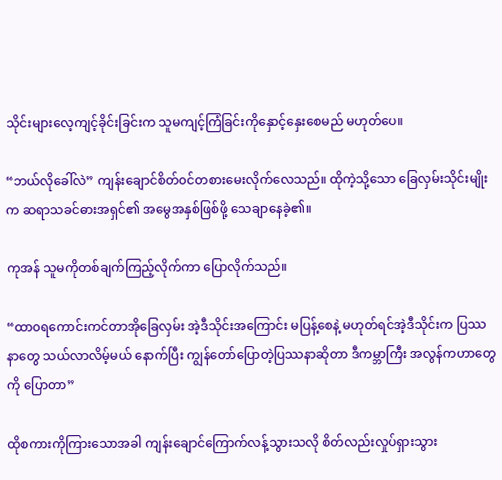သိုင်းများလေ့ကျင့်ခိုင်းခြင်းက သူမကျင့်ကြံခြင်းကိုနှောင့်နှေးစေမည် မဟုတ်ပေ။

“ဘယ်လိုခေါ်လဲ” ကျန်းချောင်စိတ်၀င်တစားမေးလိုက်လေသည်။ ထိုကဲ့သို့သော ခြေလှမ်းသိုင်းမျိုးက ဆရာသခင်ဓားအရှင်၏ အမွေအနှစ်ဖြစ်ဖို့ သေချာနေခဲ့၏။

ကုအန် သူမကိုတစ်ချက်ကြည့်လိုက်ကာ ပြောလိုက်သည်။

“ထာ၀ရကောင်းကင်တာအိုခြေလှမ်း အဲ့ဒီသိုင်းအကြောင်း မပြန့်စေနဲ့ မဟုတ်ရင်အဲ့ဒီသိုင်းက ပြဿနာတွေ သယ်လာလိမ့်မယ် နောက်ပြီး ကျွန်တော်ပြောတဲ့ပြဿနာဆိုတာ ဒီကမ္ဘာကြီး အလွန်ကဟာတွေကို ပြောတာ”

ထိုစကားကိုကြားသောအခါ ကျန်းချောင်ကြောက်လန့်သွားသလို စိတ်လည်းလှုပ်ရှားသွား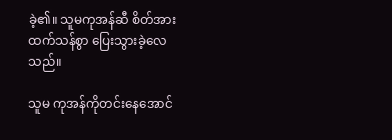ခဲ့၏။ သူမကုအန်ဆီ စိတ်အားထက်သန်စွာ ပြေးသွားခဲ့လေသည်။

သူမ ကုအန်ကိုတင်းနေအောင်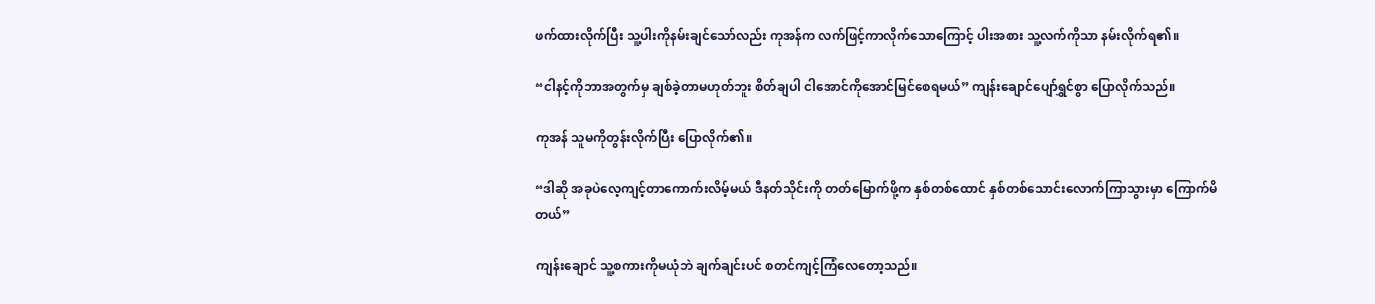ဖက်ထားလိုက်ပြီး သူ့ပါးကိုနမ်းချင်သော်လည်း ကုအန်က လက်ဖြင့်ကာလိုက်သောကြောင့် ပါးအစား သူ့လက်ကိုသာ နမ်းလိုက်ရ၏။

“ငါနင့်ကိုဘာအတွက်မှ ချစ်ခဲ့တာမဟုတ်ဘူး စိတ်ချပါ ငါအောင်ကိုအောင်မြင်စေရမယ်” ကျန်းချောင်ပျော်ရွှင်စွာ ပြောလိုက်သည်။

ကုအန် သူမကိုတွန်းလိုက်ပြီး ပြောလိုက်၏။

“ဒါဆို အခုပဲလေ့ကျင့်တာကောက်းလိမ့်မယ် ဒီနတ်သိုင်းကို တတ်မြောက်ဖို့က နှစ်တစ်ထောင် နှစ်တစ်သောင်းလောက်ကြာသွားမှာ ကြောက်မိတယ်”

ကျန်းချောင် သူ့စကားကိုမယုံဘဲ ချက်ချင်းပင် စတင်ကျင့်ကြံလေတော့သည်။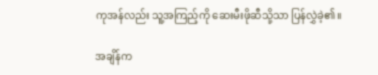ကုအန်လည်း သူ့အကြည့်ကို ဆေးမီးဖိုဆီသို့သာ ပြန်လွှဲခဲ့၏။

အချိန်က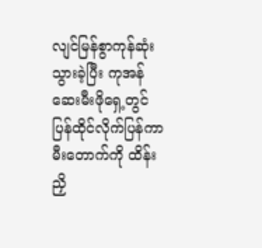လျင်မြန်စွာကုန်ဆုံးသွားခဲ့ပြီး ကုအန် ဆေးမီးဖိုရှေ့တွင် ပြန်ထိုင်လိုက်ပြန်ကာ မီးတောက်ကို ထိန်းညှိ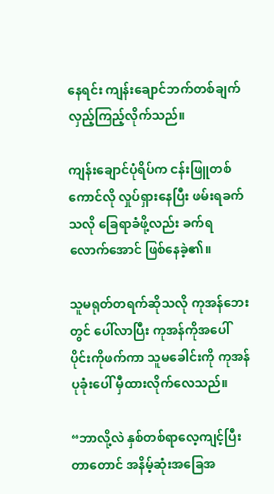နေရင်း ကျန်းချောင်ဘက်တစ်ချက် လှည့်ကြည့်လိုက်သည်။

ကျန်းချောင်ပုံရိပ်က ငန်းဖြူတစ်ကောင်လို လှုပ်ရှားနေပြီး ဖမ်းရခက်သလို ခြေရာခံဖို့လည်း ခက်ရလောက်အောင် ဖြစ်နေခဲ့၏။

သူမရုတ်တရက်ဆိုသလို ကုအန်ဘေးတွင် ပေါ်လာပြီး ကုအန်ကိုအပေါ်ပိုင်းကိုဖက်ကာ သူမခေါင်းကို ကုအန်ပုခုံးပေါ် မှီထားလိုက်လေသည်။

“ဘာလို့လဲ နှစ်တစ်ရာလေ့ကျင့်ပြီးတာတောင် အနိမ့်ဆုံးအခြေအ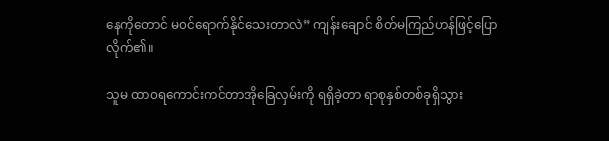နေကိုတောင် မ၀င်ရောက်နိုင်သေးတာလဲ” ကျန်းချောင် စိတ်မကြည်ဟန်ဖြင့်ပြောလိုက်၏။

သူမ ထာ၀ရကောင်းကင်တာအိုခြေလှမ်းကို ရရှိခဲ့တာ ရာစုနှစ်တစ်ခုရှိသွား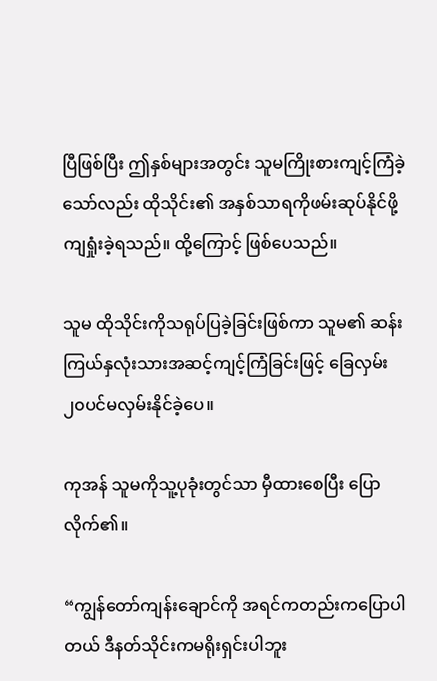ပြီဖြစ်ပြီး ဤနှစ်များအတွင်း သူမကြိုးစားကျင့်ကြံခဲ့သော်လည်း ထိုသိုင်း၏ အနှစ်သာရကိုဖမ်းဆုပ်နိုင်ဖို့ ကျရှုံးခဲ့ရသည်။ ထို့ကြောင့် ဖြစ်ပေသည်။

သူမ ထိုသိုင်းကိုသရုပ်ပြခဲ့ခြင်းဖြစ်ကာ သူမ၏ ဆန်းကြယ်နှလုံးသားအဆင့်ကျင့်ကြံခြင်းဖြင့် ခြေလှမ်း၂၀ပင်မလှမ်းနိုင်ခဲ့ပေ။

ကုအန် သူမကိုသူ့ပုခုံးတွင်သာ မှီထားစေပြီး ပြောလိုက်၏။

“ကျွန်တော်ကျန်းချောင်ကို အရင်ကတည်းကပြောပါတယ် ဒီနတ်သိုင်းကမရိုးရှင်းပါဘူး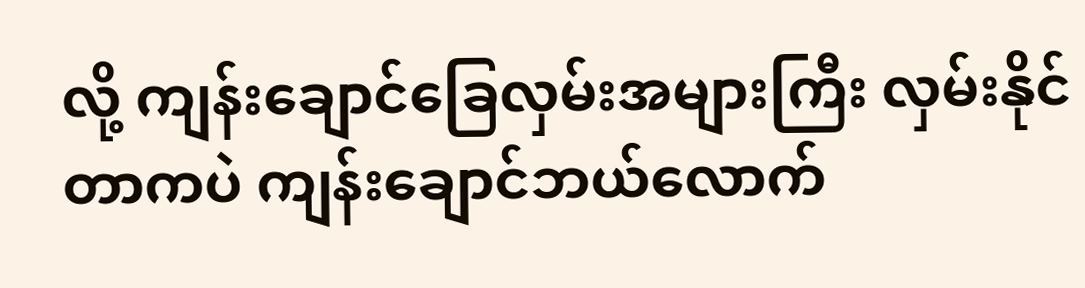လို့ ကျန်းချောင်ခြေလှမ်းအများကြီး လှမ်းနိုင်တာကပဲ ကျန်းချောင်ဘယ်လောက်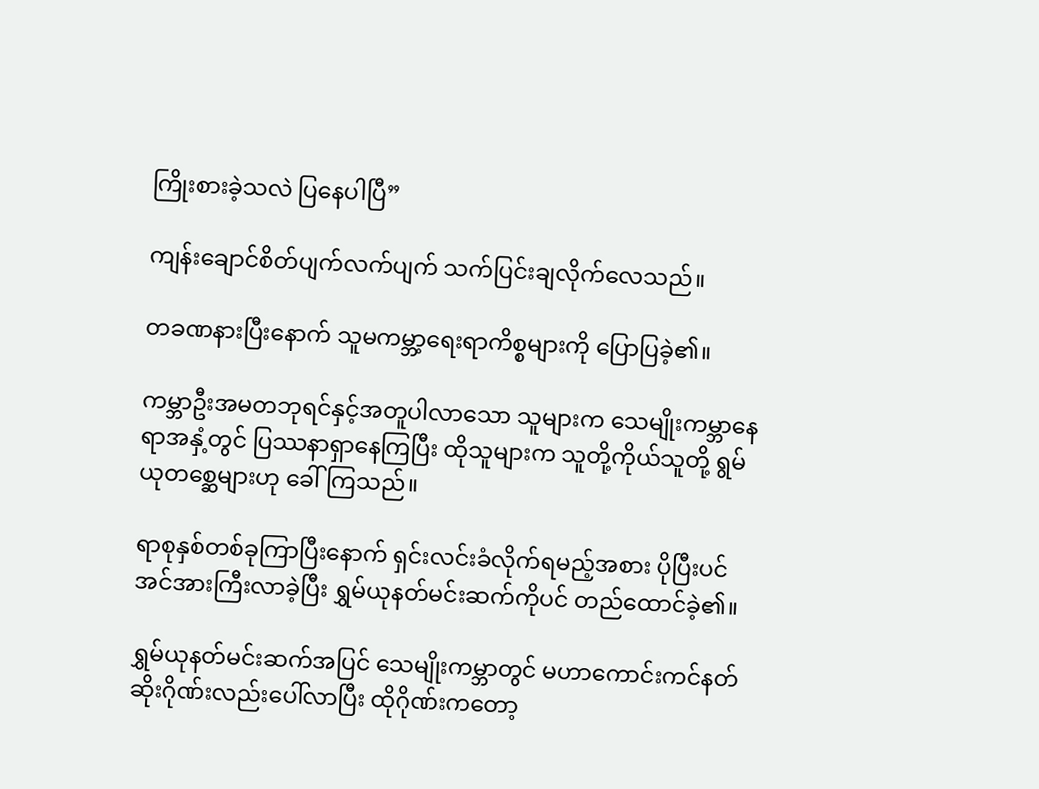ကြိုးစားခဲ့သလဲ ပြနေပါပြီ”

ကျန်းချောင်စိတ်ပျက်လက်ပျက် သက်ပြင်းချလိုက်လေသည်။

တခဏနားပြီးနောက် သူမကမ္ဘာ့ရေးရာကိစ္စများကို ပြောပြခဲ့၏။

ကမ္ဘာဦးအမတဘုရင်နှင့်အတူပါလာသော သူများက သေမျိုးကမ္ဘာနေရာအနှံ့တွင် ပြဿနာရှာနေကြပြီး ထိုသူများက သူတို့ကိုယ်သူတို့ ရွမ်ယုတစ္ဆေများဟု ခေါ်ကြသည်။

ရာစုနှစ်တစ်ခုကြာပြီးနောက် ရှင်းလင်းခံလိုက်ရမည့်အစား ပိုပြီးပင် အင်အားကြီးလာခဲ့ပြီး ရွှမ်ယုနတ်မင်းဆက်ကိုပင် တည်ထောင်ခဲ့၏။

ရွှမ်ယုနတ်မင်းဆက်အပြင် သေမျိုးကမ္ဘာတွင် မဟာကောင်းကင်နတ်ဆိုးဂိုဏ်းလည်းပေါ်လာပြီး ထိုဂိုဏ်းကတော့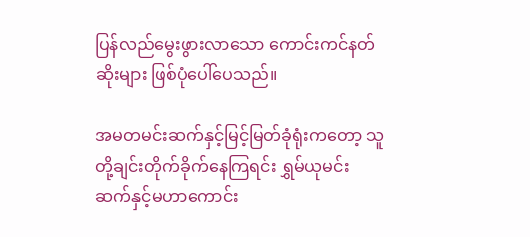ပြန်လည်မွေးဖွားလာသော ကောင်းကင်နတ်ဆိုးများ ဖြစ်ပုံပေါ်ပေသည်။

အမတမင်းဆက်နှင့်မြင့်မြတ်ခုံရုံးကတော့ သူတို့ချင်းတိုက်ခိုက်နေကြရင်း ရွှမ်ယုမင်းဆက်နှင့်မဟာကောင်း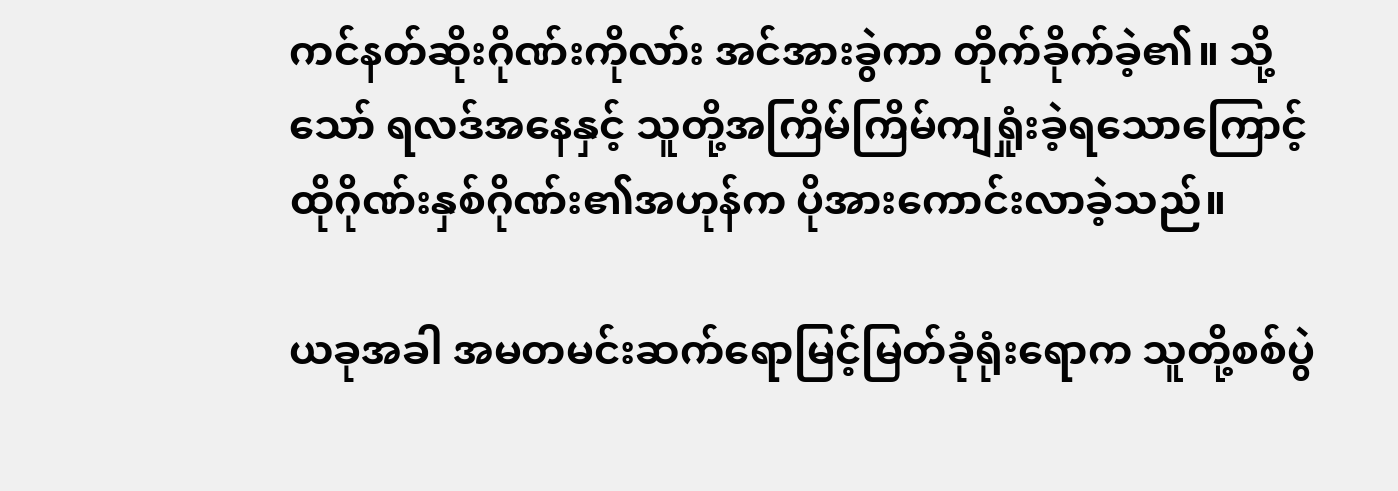ကင်နတ်ဆိုးဂိုဏ်းကိုလာ်း အင်အားခွဲကာ တိုက်ခိုက်ခဲ့၏။ သို့သော် ရလဒ်အနေနှင့် သူတို့အကြိမ်ကြိမ်ကျရှုံးခဲ့ရသောကြောင့် ထိုဂိုဏ်းနှစ်ဂိုဏ်း၏အဟုန်က ပိုအားကောင်းလာခဲ့သည်။

ယခုအခါ အမတမင်းဆက်ရောမြင့်မြတ်ခုံရုံးရောက သူတို့စစ်ပွဲ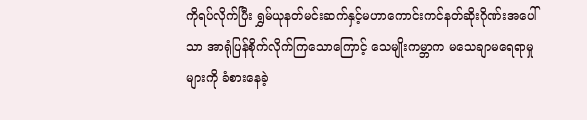ကိုရပ်လိုက်ပြီး ရွှမ်ယုနတ်မင်းဆက်နှင့်မဟာကောင်းကင်နတ်ဆိုးဂိုဏ်းအပေါ်သာ အာရုံပြန်စိုက်လိုက်ကြသောကြောင့် သေမျိုးကမ္ဘာက မသေချာမရေရာမှုများကို ခံစားနေခဲ့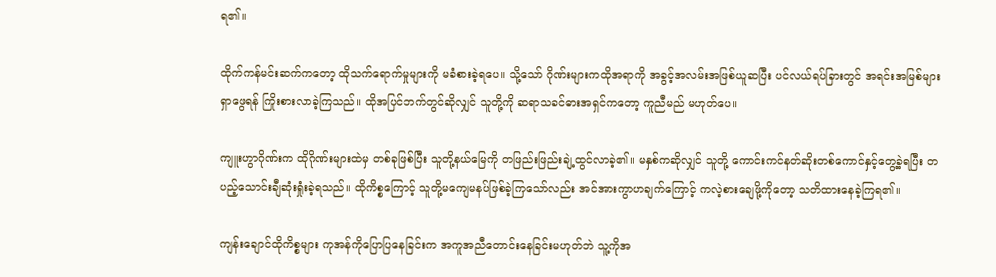ရ၏။

ထိုက်ကန်မင်းဆက်ကတော့ ထိုသက်ရောက်မှုများကို မခံစားခဲ့ရပေ။ သို့သော် ဂိုဏ်းများကထိုအရာကို အခွင့်အလမ်းအဖြစ်ယူဆပြီး ပင်လယ်ရပ်ခြားတွင် အရင်းအမြစ်များ ရှာဖွေရန် ကြိုးစားလာခဲ့ကြသည်။ ထိုအပြင်ဘက်တွင်ဆိုလျှင် သူတို့ကို ဆရာသခင်ဓားအရှင်ကတော့ ကူညီမည် မဟုတ်ပေ။

ကျူးဟွာဂိုဏ်းက ထိုဂိုဏ်းများထဲမှ တစ်ခုဖြစ်ပြီး သူတို့နယ်မြေကို တဖြည်းဖြည်းချဲ့ထွင်လာခဲ့၏။ မနှစ်ကဆိုလျှင် သူတို့ ကောင်းကင်နတ်ဆိုးတစ်ကောင်နှင့်တွေ့ခဲ့ရပြီး တပည့်သောင်းချီဆုံးရှုံးခဲ့ရသည်။ ထိုကိစ္စကြောင့် သူတို့မကျေမနပ်ဖြစ်ခဲ့ကြသော်လည်း အင်အားကွာဟချက်ကြောင့် ကလဲ့စားချေဖို့‌ကိုတော့ သတိထားနေခဲ့ကြရ၏။

ကျန်းချောင်ထိုကိစ္စများ ကုအန်ကိုပြောပြနေခြင်းက အကူအညီတောင်းနေခြင်းမဟုတ်ဘဲ သူ့ကိုအ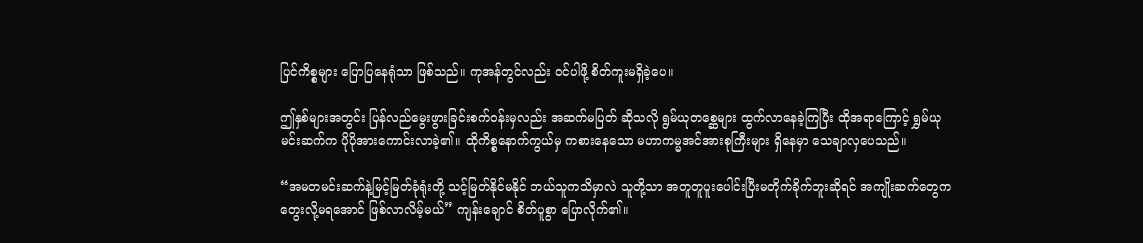ပြင်ကိစ္စများ ပြောပြနေရုံသာ ဖြစ်သည်။ ကုအန်တွင်လည်း ၀င်ပါဖို့ စိတ်ကူးမရှိခဲ့ပေ။

ဤနှစ်များအတွင်း ပြန်လည်မွေးဖွားခြင်းစက်၀န်းမှလည်း အဆက်မပြတ် ဆိုသလို ရွမ်ယုတစ္ဆေများ ထွက်လာနေခဲ့ကြပြီး ထိုအရာကြောင့် ရွှမ်ယုမင်းဆက်က ပိုပိုအားကောင်းလာခဲ့၏။ ထိုကိစ္စနောက်ကွယ်မှ ကစားနေသော မဟာကမ္မအင်အားစုကြီးများ ရှိနေမှာ သေချာလှပေသည်။

“အမတမင်းဆက်နဲ့မြင့်မြတ်ခုံရုံးတို့ သင့်မြတ်နိုင်မနိုင် ဘယ်သူကသိမှာလဲ သူတို့သာ အတူတူပူးပေါင်းပြီးမတိုက်ခိုက်ဘူးဆိုရင် အကျိုးဆက်တွေက တွေးလို့မရအောင် ဖြစ်လာလိမ့်မယ်” ကျန်းချောင် စိတ်ပူစွာ ပြောလိုက်၏။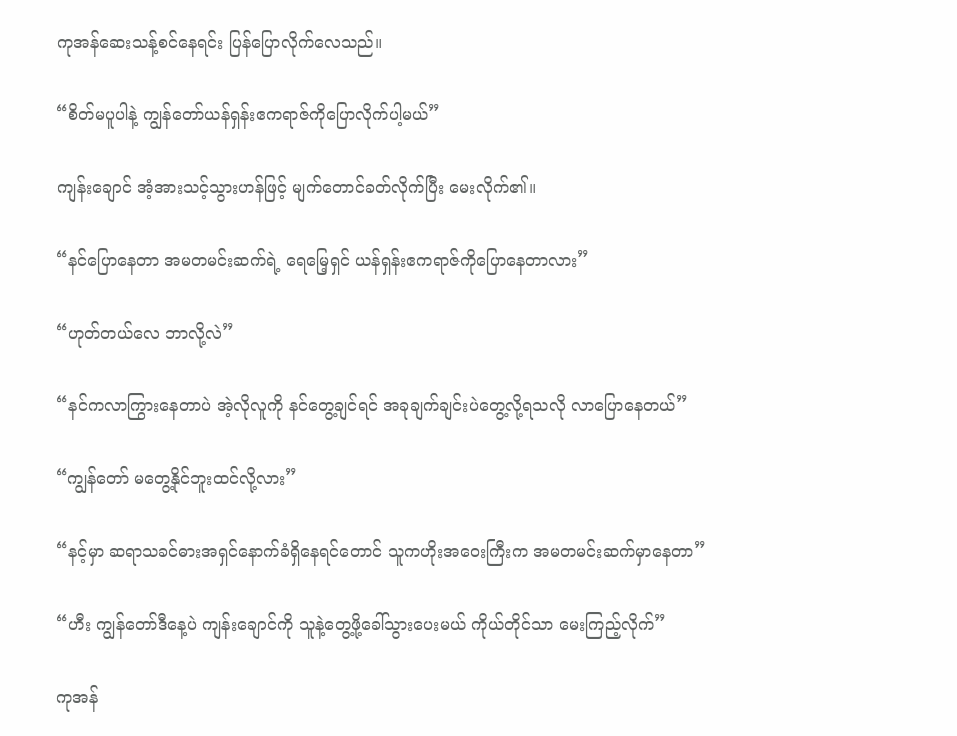ကုအန်ဆေးသန့်စင်နေရင်း ပြန်ပြောလိုက်လေသည်။

“စိတ်မပူပါနဲ့ ကျွန်တော်ယန်ရှန်းဧကရာဇ်ကိုပြောလိုက်ပါ့မယ်”

ကျန်းချောင် အံ့အားသင့်သွားဟန်ဖြင့် မျက်တောင်ခတ်လိုက်ပြီး မေးလိုက်၏။

“နင်ပြောနေတာ အမတမင်းဆက်ရဲ့ ရေမြေ့ရှင် ယန်ရှန်းဧကရာဇ်ကိုပြောနေတာလား”

“ဟုတ်တယ်လေ ဘာလို့လဲ”

“နင်ကလာကြွားနေတာပဲ အဲ့လိုလူကို နင်တွေ့ချင်ရင် အခုချက်ချင်းပဲတွေ့လို့ရသလို လာပြောနေတယ်”

“ကျွန်တော် မတွေ့နိုင်ဘူးထင်လို့လား”

“နင့်မှာ ဆရာသခင်ဓားအရှင်နောက်ခံရှိနေရင်တောင် သူက‌ဟိုးအဝေးကြီးက အမတမင်းဆက်မှာနေတာ”

“ဟီး ကျွန်တော်ဒီနေ့ပဲ ကျန်းချောင်ကို သူနဲ့တွေ့ဖို့ခေါ်သွားပေးမယ် ကိုယ်တိုင်သာ မေးကြည့်လိုက်”

ကုအန်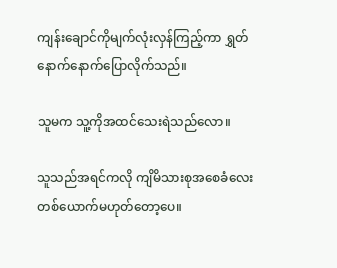ကျန်းချောင်ကိုမျက်လုံးလှန်ကြည့်ကာ ရွှတ်နောက်နောက်ပြောလိုက်သည်။

သူမက သူ့ကိုအထင်သေးရဲသည်လော။

သူသည်အရင်ကလို ကျိမိသားစုအစေခံလေးတစ်ယောက်မဟုတ်တော့ပေ။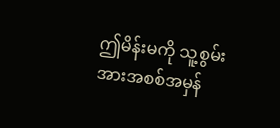ဤမိန်းမကို သူ့စွမ်းအားအစစ်အမှန်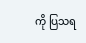ကို ပြသရ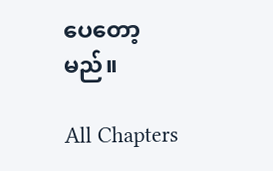ပေတော့မည်။

All Chapters